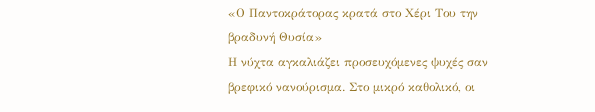«Ο Παντοκράτορας κρατά στο Χέρι Του την βραδυνή Θυσία»
Η νύχτα αγκαλιάζει προσευχόμενες ψυχές σαν βρεφικό νανούρισμα. Στο μικρό καθολικό, οι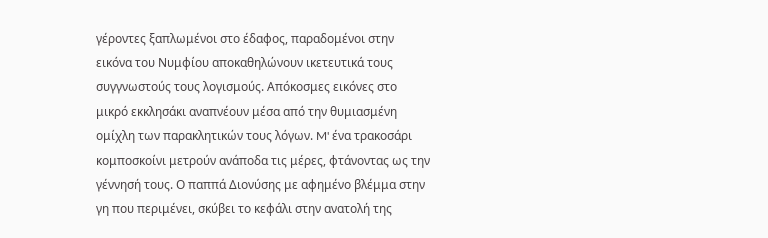γέροντες ξαπλωμένοι στο έδαφος, παραδομένοι στην εικόνα του Νυμφίου αποκαθηλώνουν ικετευτικά τους συγγνωστούς τους λογισμούς. Απόκοσμες εικόνες στο μικρό εκκλησάκι αναπνέουν μέσα από την θυμιασμένη ομίχλη των παρακλητικών τους λόγων. M' ένα τρακοσάρι κομποσκοίνι μετρούν ανάποδα τις μέρες, φτάνοντας ως την γέννησή τους. Ο παππά Διονύσης με αφημένο βλέμμα στην γη που περιμένει, σκύβει το κεφάλι στην ανατολή της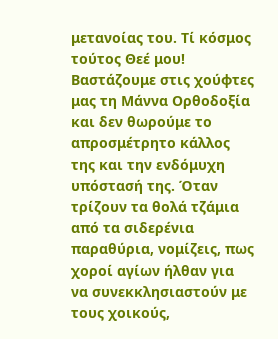μετανοίας του. Τί κόσμος τούτος Θεέ μου! Βαστάζουμε στις χούφτες μας τη Μάννα Ορθοδοξία και δεν θωρούμε το απροσμέτρητο κάλλος της και την ενδόμυχη υπόστασή της. Όταν τρίζουν τα θολά τζάμια από τα σιδερένια παραθύρια, νομίζεις, πως χοροί αγίων ήλθαν για να συνεκκλησιαστούν με τους χοικούς,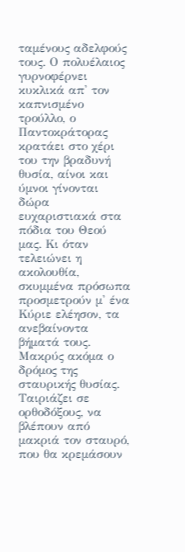ταμένους αδελφούς τους. Ο πολυέλαιος γυρνοφέρνει κυκλικά απ' τον καπνισμένο τρούλλο, ο Παντοκράτορας κρατάει στο χέρι του την βραδυνή θυσία, αίνοι και ύμνοι γίνονται δώρα ευχαριστιακά στα πόδια του Θεού μας. Κι όταν τελειώνει η ακολουθία, σκυμμένα πρόσωπα προσμετρούν μ' ένα Κύριε ελέησον, τα ανεβαίνοντα βήματά τους. Μακρύς ακόμα ο δρόμος της σταυρικής θυσίας. Ταιριάζει σε ορθοδόξους, να βλέπουν από μακριά τον σταυρό, που θα κρεμάσουν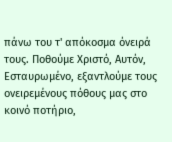πάνω του τ' απόκοσμα όνειρά τους. Ποθούμε Χριστό, Αυτόν, Εσταυρωμένο, εξαντλούμε τους ονειρεμένους πόθους μας στο κοινό ποτήριο,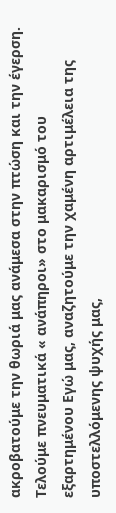ακροβατούμε την θωριά μας ανάμεσα στην πτώση και την έγερση. Τελούμε πνευματικά « ανάπηροι» στο μακαρισμό του εξαρτημένου Εγώ μας, αναζητούμε την χαμένη αρτιμέλεια της υποστελλόμενης ψυχής μας,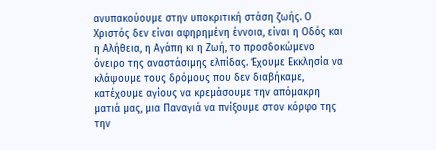ανυπακούουμε στην υποκριτική στάση ζωής. Ο Χριστός δεν είναι αφηρημένη έννοια, είναι η Οδός και η Αλήθεια, η Αγάπη κι η Ζωή, το προσδοκώμενο όνειρο της αναστάσιμης ελπίδας. Έχουμε Εκκλησία να κλάψουμε τους δρόμους που δεν διαβήκαμε, κατέχουμε αγίους να κρεμάσουμε την απόμακρη ματιά μας, μια Παναγιά να πνίξουμε στον κόρφο της την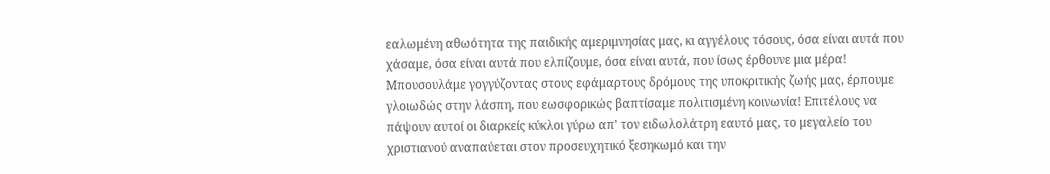εαλωμένη αθωότητα της παιδικής αμεριμνησίας μας, κι αγγέλους τόσους, όσα είναι αυτά που χάσαμε, όσα είναι αυτά που ελπίζουμε, όσα είναι αυτά, που ίσως έρθουνε μια μέρα! Μπουσουλάμε γογγύζοντας στους εφάμαρτους δρόμους της υποκριτικής ζωής μας, έρπουμε γλοιωδώς στην λάσπη, που εωσφορικώς βαπτίσαμε πολιτισμένη κοινωνία! Επιτέλους να πάψουν αυτοί οι διαρκείς κύκλοι γύρω απ' τον ειδωλολάτρη εαυτό μας, το μεγαλείο του χριστιανού αναπαύεται στον προσευχητικό ξεσηκωμό και την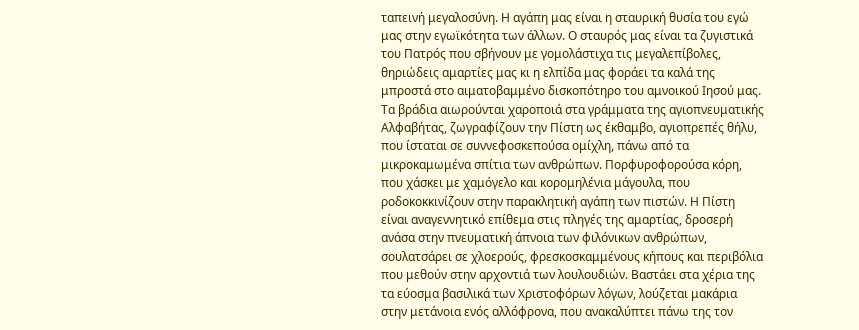ταπεινή μεγαλοσύνη. Η αγάπη μας είναι η σταυρική θυσία του εγώ μας στην εγωϊκότητα των άλλων. Ο σταυρός μας είναι τα ζυγιστικά του Πατρός που σβήνουν με γομολάστιχα τις μεγαλεπίβολες, θηριώδεις αμαρτίες μας κι η ελπίδα μας φοράει τα καλά της μπροστά στο αιματοβαμμένο δισκοπότηρο του αμνοικού Ιησού μας. Τα βράδια αιωρούνται χαροποιά στα γράμματα της αγιοπνευματικής Αλφαβήτας, ζωγραφίζουν την Πίστη ως έκθαμβο, αγιοπρεπές θήλυ, που ίσταται σε συννεφοσκεπούσα ομίχλη, πάνω από τα μικροκαμωμένα σπίτια των ανθρώπων. Πορφυροφορούσα κόρη, που χάσκει με χαμόγελο και κορομηλένια μάγουλα, που ροδοκοκκινίζουν στην παρακλητική αγάπη των πιστών. Η Πίστη είναι αναγεννητικό επίθεμα στις πληγές της αμαρτίας, δροσερή ανάσα στην πνευματική άπνοια των φιλόνικων ανθρώπων, σουλατσάρει σε χλοερούς, φρεσκοσκαμμένους κήπους και περιβόλια που μεθούν στην αρχοντιά των λουλουδιών. Βαστάει στα χέρια της τα εύοσμα βασιλικά των Χριστοφόρων λόγων, λούζεται μακάρια στην μετάνοια ενός αλλόφρονα, που ανακαλύπτει πάνω της τον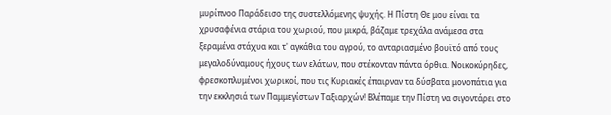μυρίπνοο Παράδεισο της συστελλόμενης ψυχής. Η Πίστη Θε μου είναι τα χρυσαφένια στάρια του χωριού, που μικρά, βάζαμε τρεχάλα ανάμεσα στα ξεραμένα στάχυα και τ' αγκάθια του αγρού, το ανταριασμένο βουϊτό από τους μεγαλοδύναμους ήχους των ελάτων, που στέκονταν πάντα όρθια. Νοικοκύρηδες, φρεσκοπλυμένοι χωρικοί, που τις Κυριακές έπαιρναν τα δύσβατα μονοπάτια για την εκκλησιά των Παμμεγίστων Ταξιαρχών! Βλέπαμε την Πίστη να σιγοντάρει στο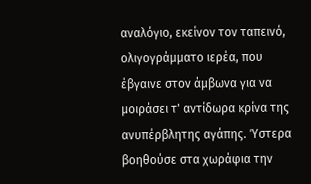αναλόγιο, εκείνον τον ταπεινό, ολιγογράμματο ιερέα, που έβγαινε στον άμβωνα για να μοιράσει τ' αντίδωρα κρίνα της ανυπέρβλητης αγάπης. Ύστερα βοηθούσε στα χωράφια την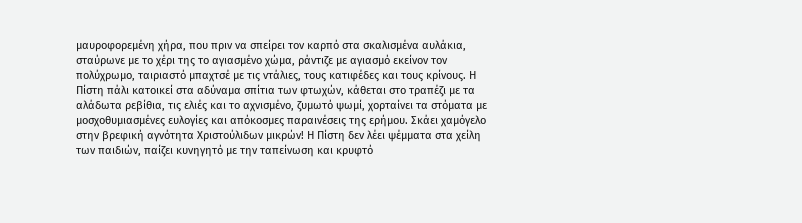μαυροφορεμένη χήρα, που πριν να σπείρει τον καρπό στα σκαλισμένα αυλάκια, σταύρωνε με το χέρι της το αγιασμένο χώμα, ράντιζε με αγιασμό εκείνον τον πολύχρωμο, ταιριαστό μπαχτσέ με τις ντάλιες, τους κατιφέδες και τους κρίνους. Η Πίστη πάλι κατοικεί στα αδύναμα σπίτια των φτωχών, κάθεται στο τραπέζι με τα αλάδωτα ρεβίθια, τις ελιές και το αχνισμένο, ζυμωτό ψωμί, χορταίνει τα στόματα με μοσχοθυμιασμένες ευλογίες και απόκοσμες παραινέσεις της ερήμου. Σκάει χαμόγελο στην βρεφική αγνότητα Χριστούλιδων μικρών! Η Πίστη δεν λέει ψέμματα στα χείλη των παιδιών, παίζει κυνηγητό με την ταπείνωση και κρυφτό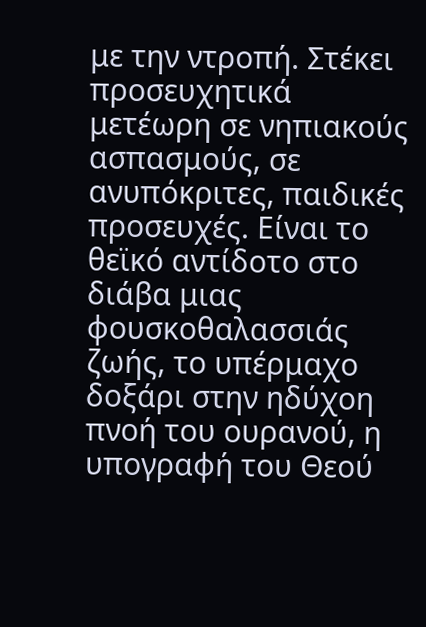με την ντροπή. Στέκει προσευχητικά μετέωρη σε νηπιακούς ασπασμούς, σε ανυπόκριτες, παιδικές προσευχές. Είναι το θεϊκό αντίδοτο στο διάβα μιας φουσκοθαλασσιάς ζωής, το υπέρμαχο δοξάρι στην ηδύχοη πνοή του ουρανού, η υπογραφή του Θεού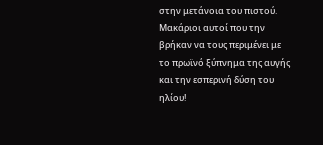στην μετάνοια του πιστού. Μακάριοι αυτοί που την βρήκαν να τους περιμένει με το πρωϊνό ξύπνημα της αυγής και την εσπερινή δύση του ηλίου!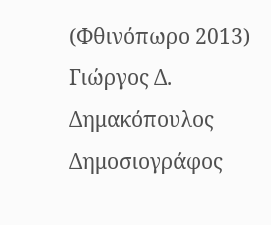(Φθινόπωρο 2013) Γιώργος Δ. Δημακόπουλος
Δημοσιογράφος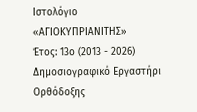Ιστολόγιο «ΑΓΙΟΚΥΠΡΙΑΝΙΤΗΣ»
Έτος: 13ο (2013 - 2026)
Δημοσιογραφικό Εργαστήρι Ορθόδοξης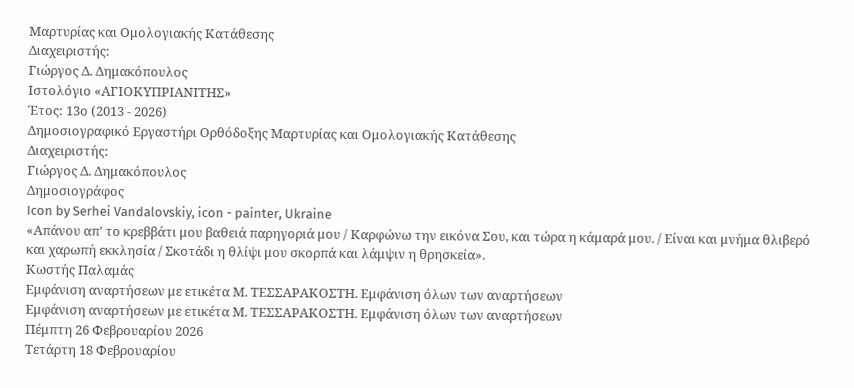Μαρτυρίας και Ομολογιακής Κατάθεσης
Διαχειριστής:
Γιώργος Δ. Δημακόπουλος
Ιστολόγιο «ΑΓΙΟΚΥΠΡΙΑΝΙΤΗΣ»
Έτος: 13ο (2013 - 2026)
Δημοσιογραφικό Εργαστήρι Ορθόδοξης Μαρτυρίας και Ομολογιακής Κατάθεσης
Διαχειριστής:
Γιώργος Δ. Δημακόπουλος
Δημοσιογράφος
Icon by Serhei Vandalovskiy, icon - painter, Ukraine
«Απάνου απ' το κρεββάτι μου βαθειά παρηγοριά μου / Καρφώνω την εικόνα Σου, και τώρα η κάμαρά μου. / Είναι και μνήμα θλιβερό και χαρωπή εκκλησία / Σκοτάδι η θλίψι μου σκορπά και λάμψιν η θρησκεία».
Κωστής Παλαμάς
Εμφάνιση αναρτήσεων με ετικέτα Μ. ΤΕΣΣΑΡΑΚΟΣΤΗ. Εμφάνιση όλων των αναρτήσεων
Εμφάνιση αναρτήσεων με ετικέτα Μ. ΤΕΣΣΑΡΑΚΟΣΤΗ. Εμφάνιση όλων των αναρτήσεων
Πέμπτη 26 Φεβρουαρίου 2026
Τετάρτη 18 Φεβρουαρίου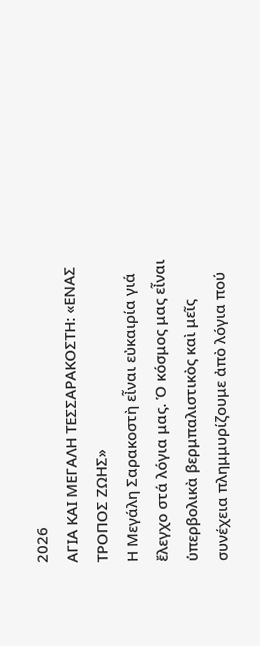2026
ΑΓΙΑ ΚΑΙ ΜΕΓΑΛΗ ΤΕΣΣΑΡΑΚΟΣΤΗ: «ΕΝΑΣ ΤΡΟΠΟΣ ΖΩΗΣ»
Η Μεγάλη Σαρακοστὴ εἶναι εὐκαιρία γιά ἔλεγχο στά λόγια μας. Ὁ κόσμος μας εἶναι ὑπερβολικὰ βερμπαλιστικὸς καὶ μεῖς συνέχεια πλημμυρίζουμε ἀπὸ λόγια πού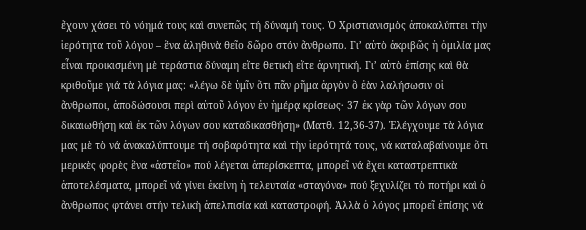ἔχουν χάσει τὸ νόημά τους καὶ συνεπῶς τή δύναμή τους. Ὁ Χριστιανισμὸς ἀποκαλύπτει τὴν ἱερότητα τοῦ λόγου – ἕνα ἀληθινὰ θεῖο δῶρο στόν ἄνθρωπο. Γι’ αὐτὸ ἀκριβῶς ἡ ὁμιλία μας εἶναι προικισμένη μὲ τεράστια δύναμη εἴτε θετικὴ εἴτε ἀρνητική. Γι’ αὐτὸ ἐπίσης καὶ θὰ κριθοῦμε γιά τὰ λόγια μας: «λέγω δὲ ὑμῖν ὅτι πᾶν ρῆμα ἀργὸν ὃ ἐὰν λαλήσωσιν οἱ ἄνθρωποι, ἀποδώσουσι περὶ αὐτοῦ λόγον ἐν ἡμέρᾳ κρίσεως· 37 ἐκ γὰρ τῶν λόγων σου δικαιωθήσῃ καὶ ἐκ τῶν λόγων σου καταδικασθήσῃ» (Ματθ. 12,36-37). Ἐλέγχουμε τὰ λόγια μας μὲ τὸ νά ἀνακαλύπτουμε τή σοβαρότητα καὶ τὴν ἱερότητά τους, νά καταλαβαίνουμε ὅτι μερικὲς φορὲς ἕνα «ἀστεῖο» πού λέγεται ἀπερίσκεπτα, μπορεῖ νά ἔχει καταστρεπτικὰ ἀποτελέσματα, μπορεῖ νά γίνει ἐκείνη ἡ τελευταία «σταγόνα» πού ξεχυλίζει τὸ ποτήρι καὶ ὁ ἄνθρωπος φτάνει στήν τελικὴ ἀπελπισία καὶ καταστροφή. Ἀλλὰ ὁ λόγος μπορεῖ ἐπίσης νά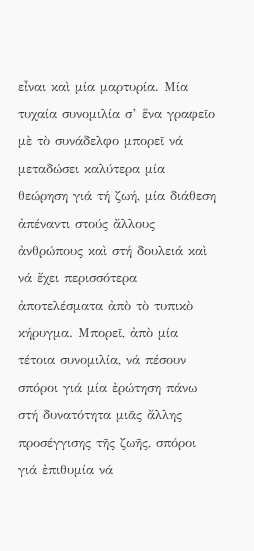εἶναι καὶ μία μαρτυρία. Μία τυχαία συνομιλία σ’ ἕνα γραφεῖο μὲ τὸ συνάδελφο μπορεῖ νά μεταδώσει καλύτερα μία θεώρηση γιά τή ζωή, μία διάθεση ἀπέναντι στούς ἄλλους ἀνθρώπους καὶ στή δουλειά καὶ νά ἔχει περισσότερα ἀποτελέσματα ἀπὸ τὸ τυπικὸ κήρυγμα. Μπορεῖ, ἀπὸ μία τέτοια συνομιλία, νά πέσουν σπόροι γιά μία ἐρώτηση πάνω στή δυνατότητα μιᾶς ἄλλης προσέγγισης τῆς ζωῆς, σπόροι γιά ἐπιθυμία νά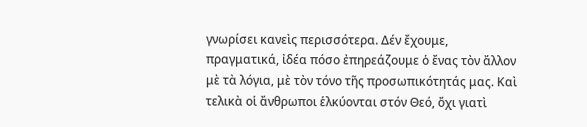γνωρίσει κανεὶς περισσότερα. Δέν ἔχουμε, πραγματικά, ἰδέα πόσο ἐπηρεάζουμε ὁ ἔνας τὸν ἄλλον μὲ τὰ λόγια, μὲ τὸν τόνο τῆς προσωπικότητάς μας. Καὶ τελικὰ οἱ ἄνθρωποι ἑλκύονται στόν Θεό, ὄχι γιατὶ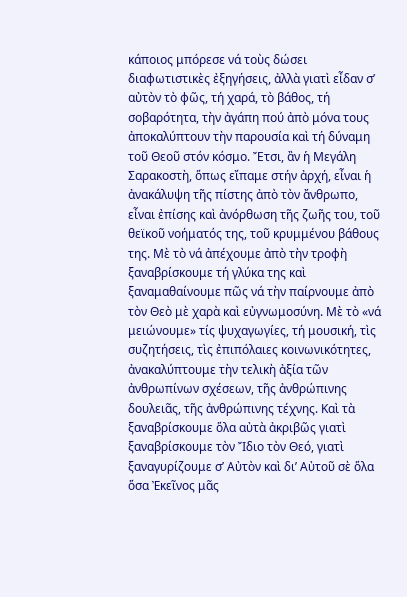κάποιος μπόρεσε νά τοὺς δώσει διαφωτιστικὲς ἐξηγήσεις, ἀλλὰ γιατὶ εἶδαν σ’ αὐτὸν τὸ φῶς, τή χαρά, τὸ βάθος, τή σοβαρότητα, τὴν ἀγάπη πού ἀπὸ μόνα τους ἀποκαλύπτουν τὴν παρουσία καὶ τή δύναμη τοῦ Θεοῦ στόν κόσμο. Ἔτσι, ἂν ἡ Μεγάλη Σαρακοστὴ, ὅπως εἴπαμε στήν ἀρχή, εἶναι ἡ ἀνακάλυψη τῆς πίστης ἀπὸ τὸν ἄνθρωπο, εἶναι ἐπίσης καὶ ἀνόρθωση τῆς ζωῆς του, τοῦ θεϊκοῦ νοήματός της, τοῦ κρυμμένου βάθους της. Μὲ τὸ νά ἀπέχουμε ἀπὸ τὴν τροφὴ ξαναβρίσκουμε τή γλύκα της καὶ ξαναμαθαίνουμε πῶς νά τὴν παίρνουμε ἀπὸ τὸν Θεὸ μὲ χαρὰ καὶ εὐγνωμοσύνη. Μὲ τὸ «νά μειώνουμε» τίς ψυχαγωγίες, τή μουσική, τὶς συζητήσεις, τὶς ἐπιπόλαιες κοινωνικότητες, ἀνακαλύπτουμε τὴν τελικὴ ἀξία τῶν ἀνθρωπίνων σχέσεων, τῆς ἀνθρώπινης δουλειᾶς, τῆς ἀνθρώπινης τέχνης. Καὶ τὰ ξαναβρίσκουμε ὅλα αὐτὰ ἀκριβῶς γιατὶ ξαναβρίσκουμε τὸν Ἴδιο τὸν Θεό, γιατὶ ξαναγυρίζουμε σ’ Αὐτὸν καὶ δι’ Αὐτοῦ σὲ ὅλα ὅσα Ἐκεῖνος μᾶς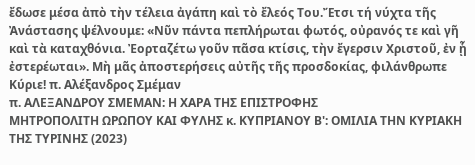ἔδωσε μέσα ἀπὸ τὴν τέλεια ἀγάπη καὶ τὸ ἔλεός Του.Ἔτσι τή νύχτα τῆς Ἀνάστασης ψέλνουμε: «Νῦν πάντα πεπλήρωται φωτός, οὐρανός τε καὶ γῆ καὶ τὰ καταχθόνια. Ἐορταζέτω γοῦν πᾶσα κτίσις, τὴν ἔγερσιν Χριστοῦ, ἐν ᾗ ἐστερέωται». Μὴ μᾶς ἀποστερήσεις αὐτῆς τῆς προσδοκίας, φιλάνθρωπε Κύριε! π. Αλέξανδρος Σμέμαν
π. ΑΛΕΞΑΝΔΡΟΥ ΣΜΕΜΑΝ: Η ΧΑΡΑ ΤΗΣ ΕΠΙΣΤΡΟΦΗΣ
ΜΗΤΡΟΠΟΛΙΤΗ ΩΡΩΠΟΥ ΚΑΙ ΦΥΛΗΣ κ. ΚΥΠΡΙΑΝΟΥ Β': ΟΜΙΛΙΑ ΤΗΝ ΚΥΡΙΑΚΗ ΤΗΣ ΤΥΡΙΝΗΣ (2023)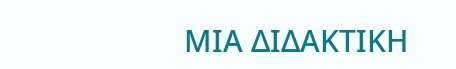ΜΙΑ ΔΙΔΑΚΤΙΚΗ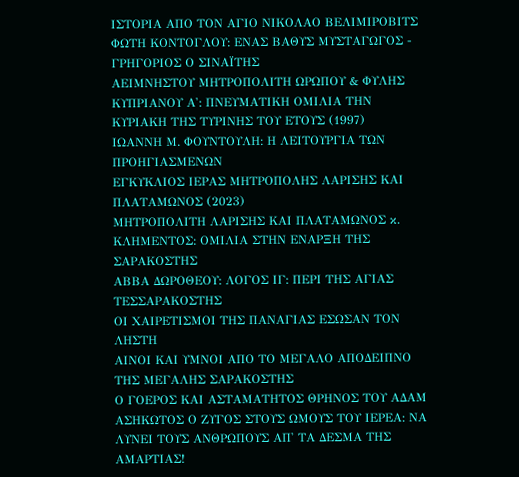ΙΣΤΟΡΙΑ ΑΠΟ ΤΟΝ ΑΓΙΟ ΝΙΚΟΛΑΟ ΒΕΛΙΜΙΡΟΒΙΤΣ
ΦΩΤΗ ΚΟΝΤΟΓΛΟΥ: ΕΝΑΣ ΒΑΘΥΣ ΜΥΣΤΑΓΩΓΟΣ - ΓΡΗΓΟΡΙΟΣ Ο ΣΙΝΑΪΤΗΣ
ΑΕΙΜΝΗΣΤΟΥ ΜΗΤΡΟΠΟΛΙΤΗ ΩΡΩΠΟΥ & ΦΥΛΗΣ ΚΥΠΡΙΑΝΟΥ Α': ΠΝΕΥΜΑΤΙΚΗ ΟΜΙΛΙΑ ΤΗΝ ΚΥΡΙΑΚΗ ΤΗΣ ΤΥΡΙΝΗΣ ΤΟΥ ΕΤΟΥΣ (1997)
ΙΩΑΝΝΗ Μ. ΦΟΥΝΤΟΥΛΗ: Η ΛΕΙΤΟΥΡΓΙΑ ΤΩΝ ΠΡΟΗΓΙΑΣΜΕΝΩΝ
ΕΓΚΥΚΛΙΟΣ ΙΕΡΑΣ ΜΗΤΡΟΠΟΛΗΣ ΛΑΡΙΣΗΣ ΚΑΙ ΠΛΑΤΑΜΩΝΟΣ (2023)
ΜΗΤΡΟΠΟΛΙΤΗ ΛΑΡΙΣΗΣ ΚΑΙ ΠΛΑΤΑΜΩΝΟΣ κ. ΚΛΗΜΕΝΤΟΣ: ΟΜΙΛΙΑ ΣΤΗΝ ΕΝΑΡΞΗ ΤΗΣ ΣΑΡΑΚΟΣΤΗΣ
ΑΒΒΑ ΔΩΡΟΘΕΟΥ: ΛΟΓΟΣ ΙΓ: ΠΕΡΙ ΤΗΣ ΑΓΙΑΣ ΤΕΣΣΑΡΑΚΟΣΤΗΣ
ΟΙ ΧΑΙΡΕΤΙΣΜΟΙ ΤΗΣ ΠΑΝΑΓΙΑΣ ΕΣΩΣΑΝ ΤΟΝ ΛΗΣΤΗ
ΑΙΝΟΙ ΚΑΙ ΥΜΝΟΙ ΑΠΟ ΤΟ ΜΕΓΑΛΟ ΑΠΟΔΕΙΠΝΟ ΤΗΣ ΜΕΓΑΛΗΣ ΣΑΡΑΚΟΣΤΗΣ
Ο ΓΟΕΡΟΣ ΚΑΙ ΑΣΤΑΜΑΤΗΤΟΣ ΘΡΗΝΟΣ ΤΟΥ ΑΔΑΜ
ΑΣΗΚΩΤΟΣ Ο ΖΥΓΟΣ ΣΤΟΥΣ ΩΜΟΥΣ ΤΟΥ ΙΕΡΕΑ: ΝΑ ΛΥΝΕΙ ΤΟΥΣ ΑΝΘΡΩΠΟΥΣ ΑΠ' ΤΑ ΔΕΣΜΑ ΤΗΣ ΑΜΑΡΤΙΑΣ!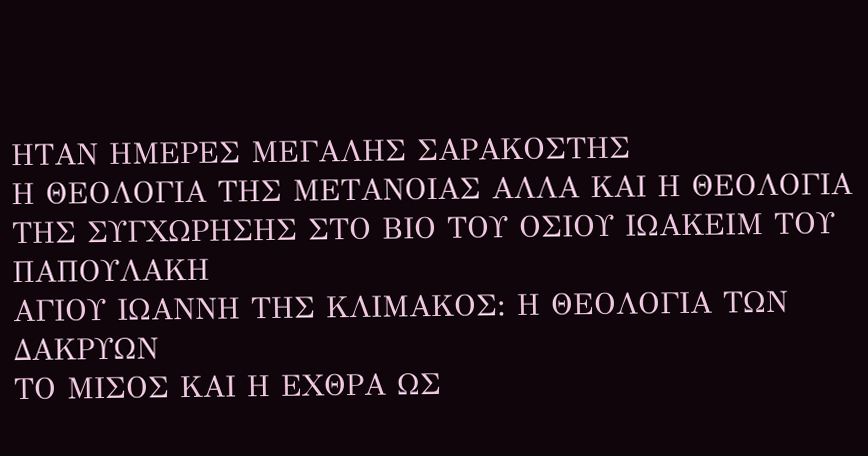ΗΤΑΝ ΗΜΕΡΕΣ ΜΕΓΑΛΗΣ ΣΑΡΑΚΟΣΤΗΣ
Η ΘΕΟΛΟΓΙΑ ΤΗΣ ΜΕΤΑΝΟΙΑΣ ΑΛΛΑ ΚΑΙ Η ΘΕΟΛΟΓΙΑ ΤΗΣ ΣΥΓΧΩΡΗΣΗΣ ΣΤΟ ΒΙΟ ΤΟΥ ΟΣΙΟΥ ΙΩΑΚΕΙΜ ΤΟΥ ΠΑΠΟΥΛΑΚΗ
ΑΓΙΟΥ ΙΩΑΝΝΗ ΤΗΣ ΚΛΙΜΑΚΟΣ: Η ΘΕΟΛΟΓΙΑ ΤΩΝ ΔΑΚΡΥΩΝ
ΤΟ ΜΙΣΟΣ ΚΑΙ Η ΕΧΘΡΑ ΩΣ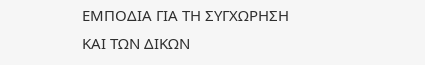ΕΜΠΟΔΙΑ ΓΙΑ ΤΗ ΣΥΓΧΩΡΗΣΗ ΚΑΙ ΤΩΝ ΔΙΚΩΝ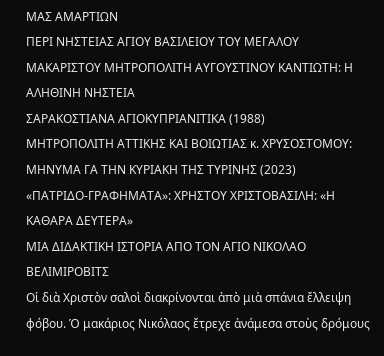ΜΑΣ ΑΜΑΡΤΙΩΝ
ΠΕΡΙ ΝΗΣΤΕΙΑΣ ΑΓΙΟΥ ΒΑΣΙΛΕΙΟΥ ΤΟΥ ΜΕΓΑΛΟΥ
ΜΑΚΑΡΙΣΤΟΥ ΜΗΤΡΟΠΟΛΙΤΗ ΑΥΓΟΥΣΤΙΝΟΥ ΚΑΝΤΙΩΤΗ: Η ΑΛΗΘΙΝΗ ΝΗΣΤΕΙΑ
ΣΑΡΑΚΟΣΤΙΑΝΑ ΑΓΙΟΚΥΠΡΙΑΝΙΤΙΚΑ (1988)
ΜΗΤΡΟΠΟΛΙΤΗ ΑΤΤΙΚΗΣ ΚΑΙ ΒΟΙΩΤΙΑΣ κ. ΧΡΥΣΟΣΤΟΜΟΥ: ΜΗΝΥΜΑ ΓΑ ΤΗΝ ΚΥΡΙΑΚΗ ΤΗΣ ΤΥΡΙΝΗΣ (2023)
«ΠΑΤΡΙΔΟ-ΓΡΑΦΗΜΑΤΑ»: ΧΡΗΣΤΟΥ ΧΡΙΣΤΟΒΑΣΙΛΗ: «Η ΚΑΘΑΡΑ ΔΕΥΤΕΡΑ»
ΜΙΑ ΔΙΔΑΚΤΙΚΗ ΙΣΤΟΡΙΑ ΑΠΟ ΤΟΝ ΑΓΙΟ ΝΙΚΟΛΑΟ ΒΕΛΙΜΙΡΟΒΙΤΣ
Οἱ διὰ Χριστὸν σαλοὶ διακρίνονται ἀπὸ μιὰ σπάνια ἔλλειψη φόβου. Ὁ μακάριος Νικόλαος ἔτρεχε ἀνάμεσα στοὺς δρόμους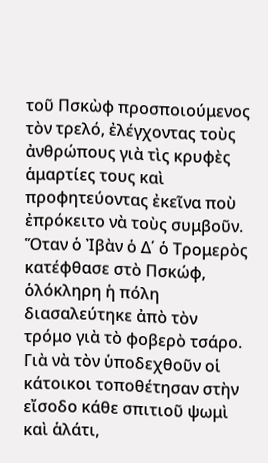τοῦ Πσκὼφ προσποιούμενος τὸν τρελό, ἐλέγχοντας τοὺς ἀνθρώπους γιὰ τὶς κρυφὲς ἁμαρτίες τους καὶ προφητεύοντας ἐκεῖνα ποὺ ἐπρόκειτο νὰ τοὺς συμβοῦν. Ὅταν ὁ Ἰβὰν ὁ Δ΄ ὁ Τρομερὸς κατέφθασε στὸ Πσκώφ, ὁλόκληρη ἡ πόλη διασαλεύτηκε ἀπὸ τὸν τρόμο γιὰ τὸ φοβερὸ τσάρο. Γιὰ νὰ τὸν ὑποδεχθοῦν οἱ κάτοικοι τοποθέτησαν στὴν εἴσοδο κάθε σπιτιοῦ ψωμὶ καὶ ἁλάτι,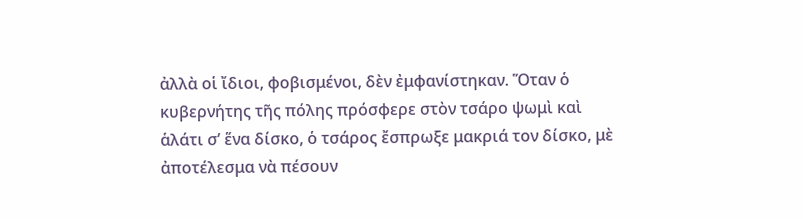ἀλλὰ οἱ ἴδιοι, φοβισμένοι, δὲν ἐμφανίστηκαν. Ὅταν ὁ κυβερνήτης τῆς πόλης πρόσφερε στὸν τσάρο ψωμὶ καὶ ἁλάτι σ’ ἕνα δίσκο, ὁ τσάρος ἔσπρωξε μακριά τον δίσκο, μὲ ἀποτέλεσμα νὰ πέσουν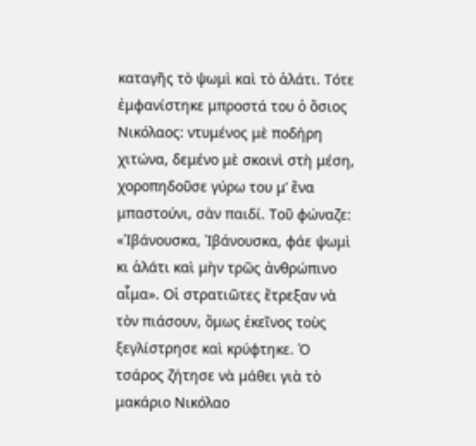καταγῆς τὸ ψωμὶ καὶ τὸ ἁλάτι. Τότε ἐμφανίστηκε μπροστά του ὁ ὅσιος Νικόλαος: ντυμένος μὲ ποδήρη χιτώνα, δεμένο μὲ σκοινὶ στὴ μέση, χοροπηδοῦσε γύρω του μ’ ἕνα μπαστούνι, σὰν παιδί. Τοῦ φώναζε: «Ἰβάνουσκα, Ἰβάνουσκα, φάε ψωμὶ κι ἁλάτι καὶ μὴν τρῶς ἀνθρώπινο αἷμα». Οἱ στρατιῶτες ἔτρεξαν νὰ τὸν πιάσουν, ὅμως ἐκεῖνος τοὺς ξεγλίστρησε καὶ κρύφτηκε. Ὁ τσάρος ζήτησε νὰ μάθει γιὰ τὸ μακάριο Νικόλαο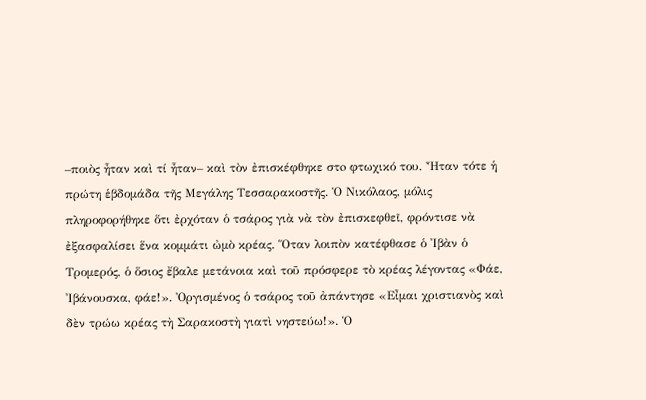–ποιὸς ἦταν καὶ τί ἦταν– καὶ τὸν ἐπισκέφθηκε στo φτωχικό του. Ἦταν τότε ἡ πρώτη ἑβδομάδα τῆς Μεγάλης Τεσσαρακοστῆς. Ὁ Νικόλαος, μόλις πληροφορήθηκε ὅτι ἐρχόταν ὁ τσάρος γιὰ νὰ τὸν ἐπισκεφθεῖ, φρόντισε νὰ ἐξασφαλίσει ἕνα κομμάτι ὠμὸ κρέας. Ὅταν λοιπὸν κατέφθασε ὁ Ἰβὰν ὁ Τρομερός, ὁ ὅσιος ἔβαλε μετάνοια καὶ τοῦ πρόσφερε τὸ κρέας λέγοντας «Φάε, Ἰβάνουσκα, φάε!». Ὀργισμένος ὁ τσάρος τοῦ ἀπάντησε «Εἶμαι χριστιανὸς καὶ δὲν τρώω κρέας τὴ Σαρακοστὴ γιατὶ νηστεύω!». Ὁ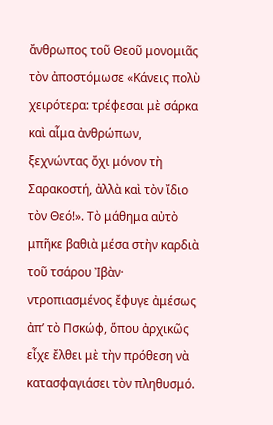ἄνθρωπος τοῦ Θεοῦ μονομιᾶς τὸν ἀποστόμωσε «Κάνεις πολὺ χειρότερα: τρέφεσαι μὲ σάρκα καὶ αἷμα ἀνθρώπων, ξεχνώντας ὄχι μόνον τὴ Σαρακοστή, ἀλλὰ καὶ τὸν ἴδιο τὸν Θεό!». Τὸ μάθημα αὐτὸ μπῆκε βαθιὰ μέσα στὴν καρδιὰ τοῦ τσάρου Ἰβὰν· ντροπιασμένος ἔφυγε ἀμέσως ἀπ’ τὸ Πσκώφ, ὅπου ἀρχικῶς εἶχε ἔλθει μὲ τὴν πρόθεση νὰ κατασφαγιάσει τὸν πληθυσμό.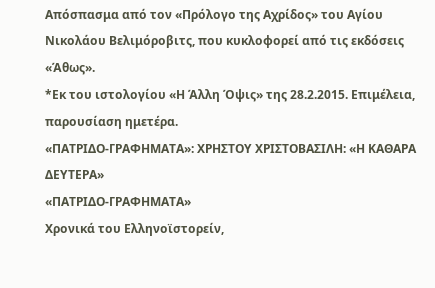Απόσπασμα από τον «Πρόλογο της Αχρίδος» του Αγίου Νικολάου Βελιμόροβιτς, που κυκλοφορεί από τις εκδόσεις «Άθως».
*Εκ του ιστολογίου «Η Άλλη Όψις» της 28.2.2015. Επιμέλεια, παρουσίαση ημετέρα.
«ΠΑΤΡΙΔΟ-ΓΡΑΦΗΜΑΤΑ»: ΧΡΗΣΤΟΥ ΧΡΙΣΤΟΒΑΣΙΛΗ: «Η ΚΑΘΑΡΑ ΔΕΥΤΕΡΑ»
«ΠΑΤΡΙΔΟ-ΓΡΑΦΗΜΑΤΑ»
Χρονικά του Ελληνοϊστορείν,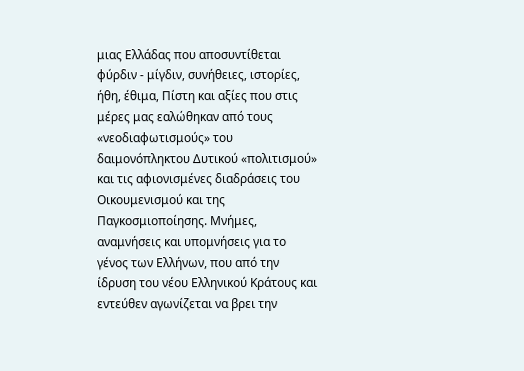μιας Ελλάδας που αποσυντίθεται φύρδιν - μίγδιν, συνήθειες, ιστορίες, ήθη, έθιμα, Πίστη και αξίες που στις μέρες μας εαλώθηκαν από τους «νεοδιαφωτισμούς» του δαιμονόπληκτου Δυτικού «πολιτισμού» και τις αφιονισμένες διαδράσεις του Οικουμενισμού και της Παγκοσμιοποίησης. Μνήμες, αναμνήσεις και υπομνήσεις για το γένος των Ελλήνων, που από την ίδρυση του νέου Ελληνικού Κράτους και εντεύθεν αγωνίζεται να βρει την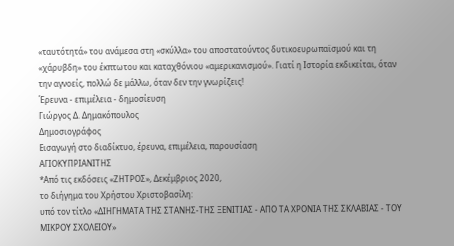«ταυτότητά» του ανάμεσα στη «σκύλλα» του αποστατούντος δυτικοευρωπαϊσμού και τη «χάρυβδη» του έκπτωτου και καταχθόνιου «αμερικανισμού». Γιατί η Ιστορία εκδικείται, όταν την αγνοείς, πολλώ δε μάλλω, όταν δεν την γνωρίζεις!
Έρευνα - επιμέλεια - δημοσίευση
Γιώργος Δ. Δημακόπουλος
Δημοσιογράφος
Εισαγωγή στο διαδίκτυο, έρευνα, επιμέλεια, παρουσίαση
ΑΓΙΟΚΥΠΡΙΑΝΙΤΗΣ
*Από τις εκδόσεις «ΖΗΤΡΟΣ», Δεκέμβριος 2020,
το διήγημα του Χρήστου Χριστοβασίλη:
υπό τον τίτλο «ΔΙΗΓΗΜΑΤΑ ΤΗΣ ΣΤΑΝΗΣ-ΤΗΣ ΞΕΝΙΤΙΑΣ - ΑΠΟ ΤΑ ΧΡΟΝΙΑ ΤΗΣ ΣΚΛΑΒΙΑΣ - ΤΟΥ ΜΙΚΡΟΥ ΣΧΟΛΕΙΟΥ»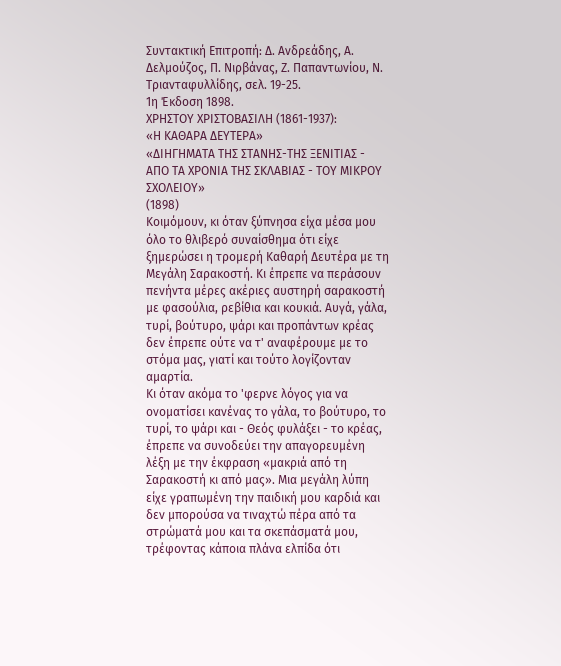Συντακτική Επιτροπή: Δ. Ανδρεάδης, Α. Δελμούζος, Π. Νιρβάνας, Ζ. Παπαντωνίου, Ν. Τριανταφυλλίδης, σελ. 19-25.
1η Έκδοση 1898.
ΧΡΗΣΤΟΥ ΧΡΙΣΤΟΒΑΣΙΛΗ (1861-1937):
«Η ΚΑΘΑΡΑ ΔΕΥΤΕΡΑ»
«ΔΙΗΓΗΜΑΤΑ ΤΗΣ ΣΤΑΝΗΣ-ΤΗΣ ΞΕΝΙΤΙΑΣ - ΑΠΟ ΤΑ ΧΡΟΝΙΑ ΤΗΣ ΣΚΛΑΒΙΑΣ - ΤΟΥ ΜΙΚΡΟΥ ΣΧΟΛΕΙΟΥ»
(1898)
Κοιμόμουν, κι όταν ξύπνησα είχα μέσα μου όλο το θλιβερό συναίσθημα ότι είχε ξημερώσει η τρομερή Καθαρή Δευτέρα με τη Μεγάλη Σαρακοστή. Κι έπρεπε να περάσουν πενήντα μέρες ακέριες αυστηρή σαρακοστή με φασούλια, ρεβίθια και κουκιά. Αυγά, γάλα, τυρί, βούτυρο, ψάρι και προπάντων κρέας δεν έπρεπε ούτε να τ' αναφέρουμε με το στόμα μας, γιατί και τούτο λογίζονταν αμαρτία.
Κι όταν ακόμα το 'φερνε λόγος για να ονοματίσει κανένας το γάλα, το βούτυρο, το τυρί, το ψάρι και - Θεός φυλάξει - το κρέας, έπρεπε να συνοδεύει την απαγορευμένη λέξη με την έκφραση «μακριά από τη Σαρακοστή κι από μας». Μια μεγάλη λύπη είχε γραπωμένη την παιδική μου καρδιά και δεν μπορούσα να τιναχτώ πέρα από τα στρώματά μου και τα σκεπάσματά μου, τρέφοντας κάποια πλάνα ελπίδα ότι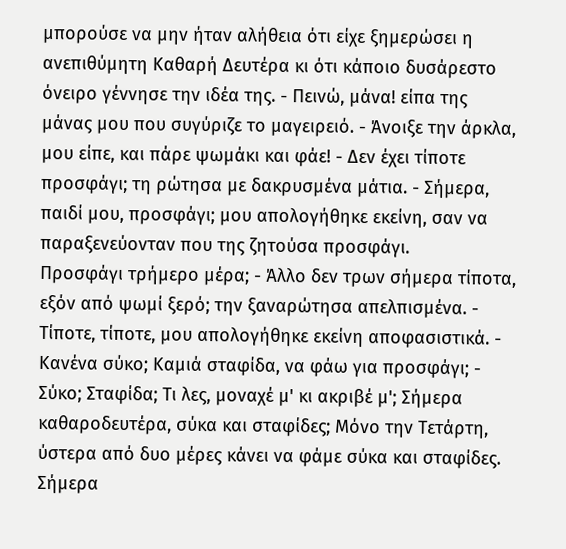μπορούσε να μην ήταν αλήθεια ότι είχε ξημερώσει η ανεπιθύμητη Καθαρή Δευτέρα κι ότι κάποιο δυσάρεστο όνειρο γέννησε την ιδέα της. - Πεινώ, μάνα! είπα της μάνας μου που συγύριζε το μαγειρειό. - Άνοιξε την άρκλα, μου είπε, και πάρε ψωμάκι και φάε! - Δεν έχει τίποτε προσφάγι; τη ρώτησα με δακρυσμένα μάτια. - Σήμερα, παιδί μου, προσφάγι; μου απολογήθηκε εκείνη, σαν να παραξενεύονταν που της ζητούσα προσφάγι.
Προσφάγι τρήμερο μέρα; - Άλλο δεν τρων σήμερα τίποτα, εξόν από ψωμί ξερό; την ξαναρώτησα απελπισμένα. - Τίποτε, τίποτε, μου απολογήθηκε εκείνη αποφασιστικά. - Κανένα σύκο; Καμιά σταφίδα, να φάω για προσφάγι; - Σύκο; Σταφίδα; Τι λες, μοναχέ μ' κι ακριβέ μ'; Σήμερα καθαροδευτέρα, σύκα και σταφίδες; Μόνο την Τετάρτη, ύστερα από δυο μέρες κάνει να φάμε σύκα και σταφίδες. Σήμερα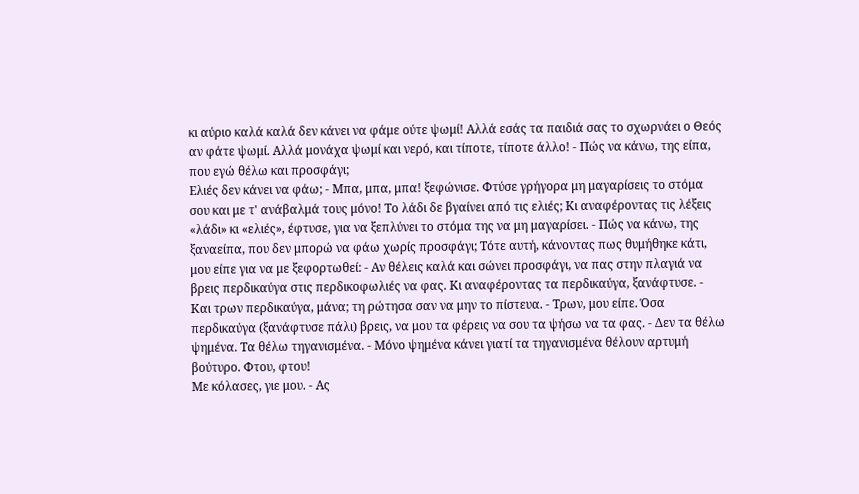κι αύριο καλά καλά δεν κάνει να φάμε ούτε ψωμί! Αλλά εσάς τα παιδιά σας το σχωρνάει ο Θεός αν φάτε ψωμί. Αλλά μονάχα ψωμί και νερό, και τίποτε, τίποτε άλλο! - Πώς να κάνω, της είπα, που εγώ θέλω και προσφάγι;
Ελιές δεν κάνει να φάω; - Μπα, μπα, μπα! ξεφώνισε. Φτύσε γρήγορα μη μαγαρίσεις το στόμα σου και με τ' ανάβαλμά τους μόνο! Το λάδι δε βγαίνει από τις ελιές; Κι αναφέροντας τις λέξεις «λάδι» κι «ελιές», έφτυσε, για να ξεπλύνει το στόμα της να μη μαγαρίσει. - Πώς να κάνω, της ξαναείπα, που δεν μπορώ να φάω χωρίς προσφάγι; Τότε αυτή, κάνοντας πως θυμήθηκε κάτι, μου είπε για να με ξεφορτωθεί: - Αν θέλεις καλά και σώνει προσφάγι, να πας στην πλαγιά να βρεις περδικαύγα στις περδικοφωλιές να φας. Κι αναφέροντας τα περδικαύγα, ξανάφτυσε. - Και τρων περδικαύγα, μάνα; τη ρώτησα σαν να μην το πίστευα. - Τρων, μου είπε. Όσα περδικαύγα (ξανάφτυσε πάλι) βρεις, να μου τα φέρεις να σου τα ψήσω να τα φας. - Δεν τα θέλω ψημένα. Τα θέλω τηγανισμένα. - Μόνο ψημένα κάνει γιατί τα τηγανισμένα θέλουν αρτυμή βούτυρο. Φτου, φτου!
Με κόλασες, γιε μου. - Ας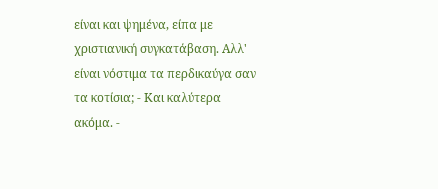είναι και ψημένα, είπα με χριστιανική συγκατάβαση. Αλλ' είναι νόστιμα τα περδικαύγα σαν τα κοτίσια; - Και καλύτερα ακόμα. -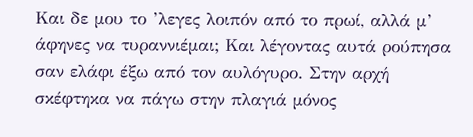Και δε μου το ’λεγες λοιπόν από το πρωί, αλλά μ’ άφηνες να τυραννιέμαι; Και λέγοντας αυτά ρούπησα σαν ελάφι έξω από τον αυλόγυρο. Στην αρχή σκέφτηκα να πάγω στην πλαγιά μόνος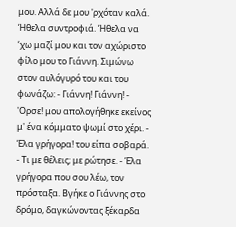μου. Αλλά δε μου 'ρχόταν καλά. Ήθελα συντροφιά. Ήθελα να ‘χω μαζί μου και τον αχώριστο φίλο μου το Γιάννη. Σιμώνω στον αυλόγυρό του και του φωνάζω: - Γιάννη! Γιάννη! - 'Ορσε! μου απολογήθηκε εκείνος μ' ένα κόμματο ψωμί στο χέρι. - Έλα γρήγορα! του είπα σοβαρά. - Τι με θέλεις; με ρώτησε. - Έλα γρήγορα που σου λέω, τον πρόσταξα. Βγήκε ο Γιάννης στο δρόμο, δαγκώνοντας ξέκαρδα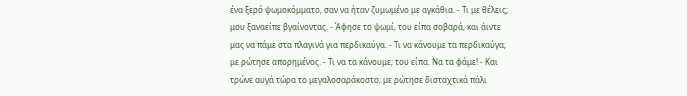ένα ξερό ψωμοκόμματο, σαν να ήταν ζυμωμένο με αγκάθια. - Τι με θέλεις; μου ξαναείπε βγαίνοντας. - Άφησε το ψωμί, του είπα σοβαρά, και άιντε μας να πάμε στα πλαγινά για περδικαύγα. - Τι να κάνουμε τα περδικαύγα; με ρώτησε απορημένος. - Τι να τα κάνουμε; του είπα. Να τα φάμε! - Και τρώνε αυγά τώρα το μεγαλοσαράκοστο; με ρώτησε δισταχτικά πάλι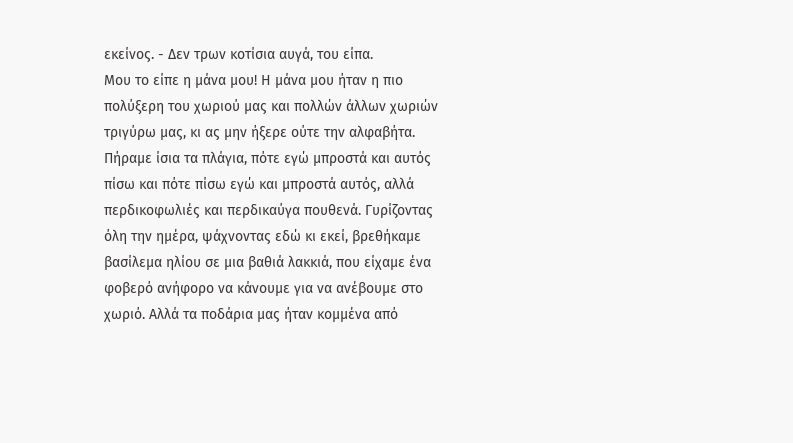εκείνος. - Δεν τρων κοτίσια αυγά, του είπα.
Μου το είπε η μάνα μου! Η μάνα μου ήταν η πιο πολύξερη του χωριού μας και πολλών άλλων χωριών τριγύρω μας, κι ας μην ήξερε ούτε την αλφαβήτα. Πήραμε ίσια τα πλάγια, πότε εγώ μπροστά και αυτός πίσω και πότε πίσω εγώ και μπροστά αυτός, αλλά περδικοφωλιές και περδικαύγα πουθενά. Γυρίζοντας όλη την ημέρα, ψάχνοντας εδώ κι εκεί, βρεθήκαμε βασίλεμα ηλίου σε μια βαθιά λακκιά, που είχαμε ένα φοβερό ανήφορο να κάνουμε για να ανέβουμε στο χωριό. Αλλά τα ποδάρια μας ήταν κομμένα από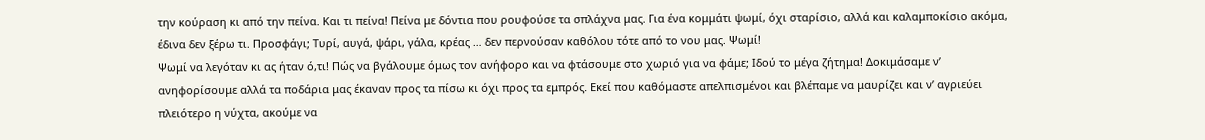την κούραση κι από την πείνα. Και τι πείνα! Πείνα με δόντια που ρουφούσε τα σπλάχνα μας. Για ένα κομμάτι ψωμί, όχι σταρίσιο, αλλά και καλαμποκίσιο ακόμα, έδινα δεν ξέρω τι. Προσφάγι; Τυρί, αυγά, ψάρι, γάλα, κρέας … δεν περνούσαν καθόλου τότε από το νου μας. Ψωμί!
Ψωμί να λεγόταν κι ας ήταν ό,τι! Πώς να βγάλουμε όμως τον ανήφορο και να φτάσουμε στο χωριό για να φάμε; Ιδού το μέγα ζήτημα! Δοκιμάσαμε ν’ ανηφορίσουμε αλλά τα ποδάρια μας έκαναν προς τα πίσω κι όχι προς τα εμπρός. Εκεί που καθόμαστε απελπισμένοι και βλέπαμε να μαυρίζει και ν’ αγριεύει πλειότερο η νύχτα, ακούμε να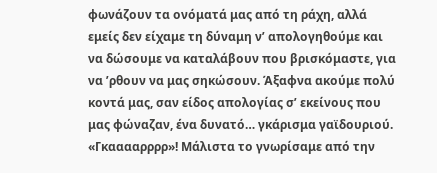φωνάζουν τα ονόματά μας από τη ράχη, αλλά εμείς δεν είχαμε τη δύναμη ν’ απολογηθούμε και να δώσουμε να καταλάβουν που βρισκόμαστε, για να ’ρθουν να μας σηκώσουν. Άξαφνα ακούμε πολύ κοντά μας, σαν είδος απολογίας σ’ εκείνους που μας φώναζαν, ένα δυνατό… γκάρισμα γαϊδουριού. «Γκααααρρρρ»! Μάλιστα το γνωρίσαμε από την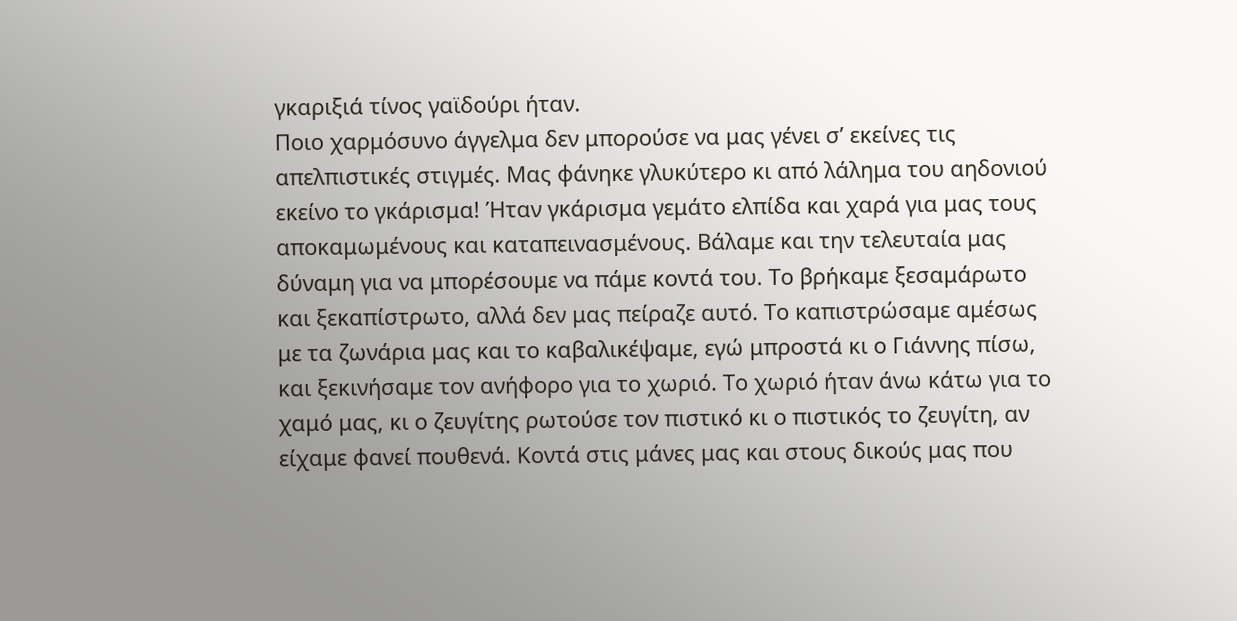γκαριξιά τίνος γαϊδούρι ήταν.
Ποιο χαρμόσυνο άγγελμα δεν μπορούσε να μας γένει σ’ εκείνες τις απελπιστικές στιγμές. Μας φάνηκε γλυκύτερο κι από λάλημα του αηδονιού εκείνο το γκάρισμα! Ήταν γκάρισμα γεμάτο ελπίδα και χαρά για μας τους αποκαμωμένους και καταπεινασμένους. Βάλαμε και την τελευταία μας δύναμη για να μπορέσουμε να πάμε κοντά του. Το βρήκαμε ξεσαμάρωτο και ξεκαπίστρωτο, αλλά δεν μας πείραζε αυτό. Το καπιστρώσαμε αμέσως με τα ζωνάρια μας και το καβαλικέψαμε, εγώ μπροστά κι ο Γιάννης πίσω, και ξεκινήσαμε τον ανήφορο για το χωριό. Το χωριό ήταν άνω κάτω για το χαμό μας, κι ο ζευγίτης ρωτούσε τον πιστικό κι ο πιστικός το ζευγίτη, αν είχαμε φανεί πουθενά. Κοντά στις μάνες μας και στους δικούς μας που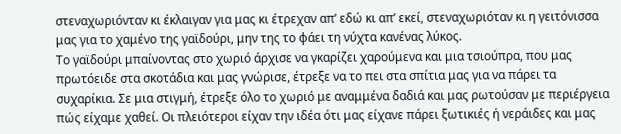στεναχωριόνταν κι έκλαιγαν για μας κι έτρεχαν απ’ εδώ κι απ’ εκεί, στεναχωριόταν κι η γειτόνισσα μας για το χαμένο της γαϊδούρι, μην της το φάει τη νύχτα κανένας λύκος.
Το γαϊδούρι μπαίνοντας στο χωριό άρχισε να γκαρίζει χαρούμενα και μια τσιούπρα, που μας πρωτόειδε στα σκοτάδια και μας γνώρισε, έτρεξε να το πει στα σπίτια μας για να πάρει τα συχαρίκια. Σε μια στιγμή, έτρεξε όλο το χωριό με αναμμένα δαδιά και μας ρωτούσαν με περιέργεια πώς είχαμε χαθεί. Οι πλειότεροι είχαν την ιδέα ότι μας είχανε πάρει ξωτικιές ή νεράιδες και μας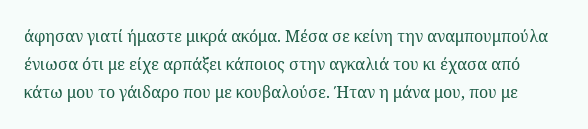άφησαν γιατί ήμαστε μικρά ακόμα. Μέσα σε κείνη την αναμπουμπούλα ένιωσα ότι με είχε αρπάξει κάποιος στην αγκαλιά του κι έχασα από κάτω μου το γάιδαρο που με κουβαλούσε. Ήταν η μάνα μου, που με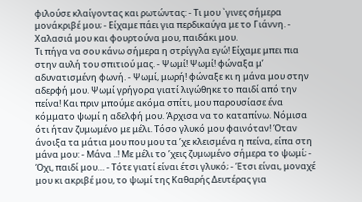φιλούσε κλαίγοντας και ρωτώντας: - Τι μου `γινες σήμερα μονάκριβέ μου; - Είχαμε πάει για περδικαύγα με το Γιάννη. - Χαλασιά μου και φουρτούνα μου, παιδάκι μου.
Τι πήγα να σου κάνω σήμερα η στρίγγλα εγώ! Είχαμε μπει πια στην αυλή του σπιτιού μας. - Ψωμί! Ψωμί! φώναξα μ’ αδυνατισμένη φωνή. - Ψωμί, μωρή! φώναξε κι η μάνα μου στην αδερφή μου. Ψωμί γρήγορα γιατί λιγώθηκε το παιδί από την πείνα! Και πριν μπούμε ακόμα σπίτι, μου παρουσίασε ένα κόμματο ψωμί η αδελφή μου. Άρχισα να το καταπίνω. Νόμισα ότι ήταν ζυμωμένο με μέλι. Τόσο γλυκό μου φαινόταν! Όταν άνοιξα τα μάτια μου που μου τα ’χε κλεισμένα η πείνα, είπα στη μάνα μου: - Μάνα ..! Με μέλι το ’χεις ζυμωμένο σήμερα το ψωμί; - Όχι, παιδί μου… - Τότε γιατί είναι έτσι γλυκό; - Έτσι είναι, μοναχέ μου κι ακριβέ μου, το ψωμί της Καθαρής Δευτέρας για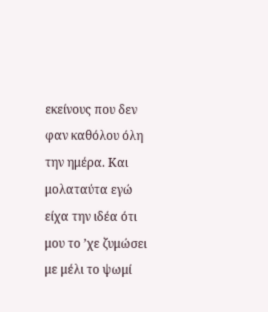εκείνους που δεν φαν καθόλου όλη την ημέρα. Και μολαταύτα εγώ είχα την ιδέα ότι μου το ’χε ζυμώσει με μέλι το ψωμί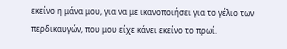εκείνο η μάνα μου, για να με ικανοποιήσει για το γέλιο των περδικαυγών, που μου είχε κάνει εκείνο το πρωί.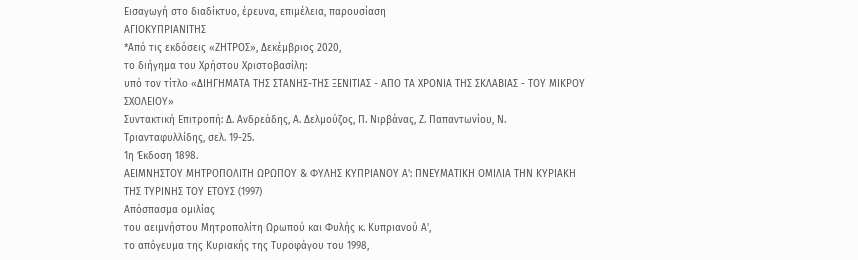Εισαγωγή στο διαδίκτυο, έρευνα, επιμέλεια, παρουσίαση
ΑΓΙΟΚΥΠΡΙΑΝΙΤΗΣ
*Από τις εκδόσεις «ΖΗΤΡΟΣ», Δεκέμβριος 2020,
το διήγημα του Χρήστου Χριστοβασίλη:
υπό τον τίτλο «ΔΙΗΓΗΜΑΤΑ ΤΗΣ ΣΤΑΝΗΣ-ΤΗΣ ΞΕΝΙΤΙΑΣ - ΑΠΟ ΤΑ ΧΡΟΝΙΑ ΤΗΣ ΣΚΛΑΒΙΑΣ - ΤΟΥ ΜΙΚΡΟΥ ΣΧΟΛΕΙΟΥ»
Συντακτική Επιτροπή: Δ. Ανδρεάδης, Α. Δελμούζος, Π. Νιρβάνας, Ζ. Παπαντωνίου, Ν. Τριανταφυλλίδης, σελ. 19-25.
1η Έκδοση 1898.
ΑΕΙΜΝΗΣΤΟΥ ΜΗΤΡΟΠΟΛΙΤΗ ΩΡΩΠΟΥ & ΦΥΛΗΣ ΚΥΠΡΙΑΝΟΥ Α': ΠΝΕΥΜΑΤΙΚΗ ΟΜΙΛΙΑ ΤΗΝ ΚΥΡΙΑΚΗ ΤΗΣ ΤΥΡΙΝΗΣ ΤΟΥ ΕΤΟΥΣ (1997)
Απόσπασμα ομιλίας
του αειμνήστου Μητροπολίτη Ωρωπού και Φυλής κ. Κυπριανού Α',
το απόγευμα της Κυριακής της Τυροφάγου του 1998,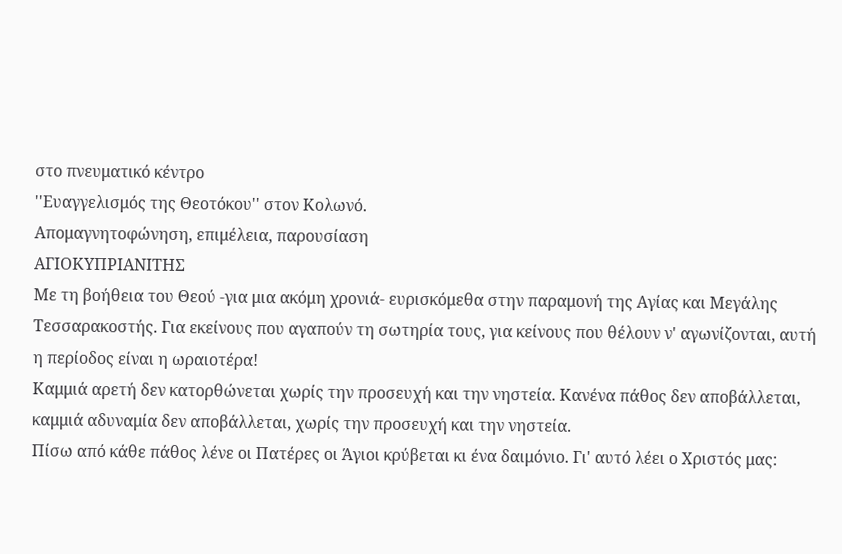στο πνευματικό κέντρο
''Ευαγγελισμός της Θεοτόκου'' στον Κολωνό.
Απομαγνητοφώνηση, επιμέλεια, παρουσίαση
ΑΓΙΟΚΥΠΡΙΑΝΙΤΗΣ
Με τη βοήθεια του Θεού -για μια ακόμη χρονιά- ευρισκόμεθα στην παραμονή της Αγίας και Μεγάλης Τεσσαρακοστής. Για εκείνους που αγαπούν τη σωτηρία τους, για κείνους που θέλουν ν' αγωνίζονται, αυτή η περίοδος είναι η ωραιοτέρα!
Καμμιά αρετή δεν κατορθώνεται χωρίς την προσευχή και την νηστεία. Κανένα πάθος δεν αποβάλλεται, καμμιά αδυναμία δεν αποβάλλεται, χωρίς την προσευχή και την νηστεία.
Πίσω από κάθε πάθος λένε οι Πατέρες οι Άγιοι κρύβεται κι ένα δαιμόνιο. Γι' αυτό λέει ο Χριστός μας: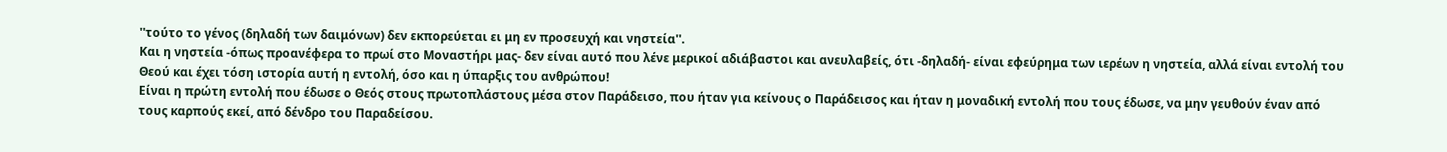''τούτο το γένος (δηλαδή των δαιμόνων) δεν εκπορεύεται ει μη εν προσευχή και νηστεία''.
Και η νηστεία -όπως προανέφερα το πρωί στο Μοναστήρι μας- δεν είναι αυτό που λένε μερικοί αδιάβαστοι και ανευλαβείς, ότι -δηλαδή- είναι εφεύρημα των ιερέων η νηστεία, αλλά είναι εντολή του Θεού και έχει τόση ιστορία αυτή η εντολή, όσο και η ύπαρξις του ανθρώπου!
Είναι η πρώτη εντολή που έδωσε ο Θεός στους πρωτοπλάστους μέσα στον Παράδεισο, που ήταν για κείνους ο Παράδεισος και ήταν η μοναδική εντολή που τους έδωσε, να μην γευθούν έναν από τους καρπούς εκεί, από δένδρο του Παραδείσου.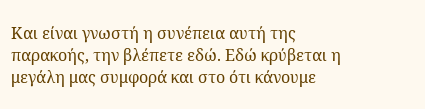Και είναι γνωστή η συνέπεια αυτή της παρακοής, την βλέπετε εδώ. Εδώ κρύβεται η μεγάλη μας συμφορά και στο ότι κάνουμε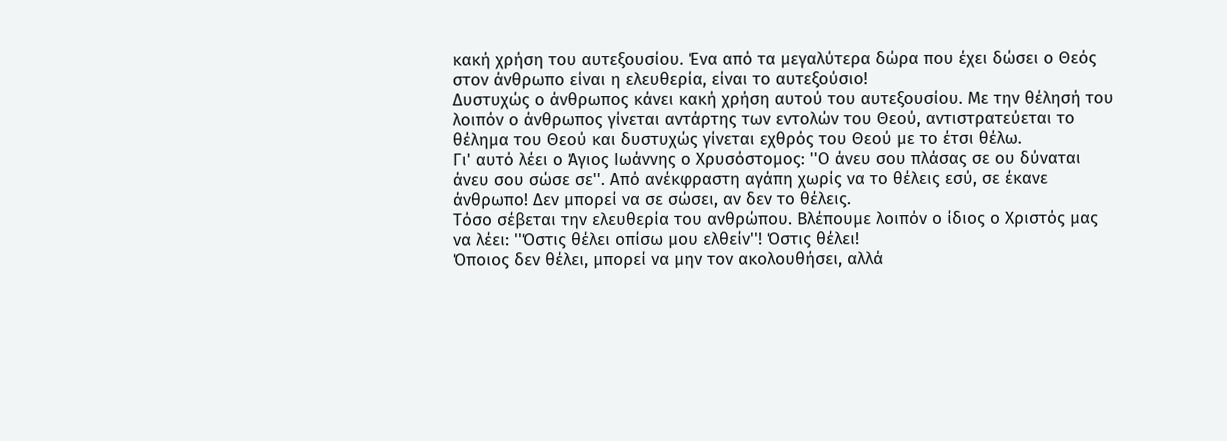κακή χρήση του αυτεξουσίου. Ένα από τα μεγαλύτερα δώρα που έχει δώσει ο Θεός στον άνθρωπο είναι η ελευθερία, είναι το αυτεξούσιο!
Δυστυχώς ο άνθρωπος κάνει κακή χρήση αυτού του αυτεξουσίου. Με την θέλησή του λοιπόν ο άνθρωπος γίνεται αντάρτης των εντολών του Θεού, αντιστρατεύεται το θέλημα του Θεού και δυστυχώς γίνεται εχθρός του Θεού με το έτσι θέλω.
Γι' αυτό λέει ο Άγιος Ιωάννης ο Χρυσόστομος: ''Ο άνευ σου πλάσας σε ου δύναται άνευ σου σώσε σε''. Από ανέκφραστη αγάπη χωρίς να το θέλεις εσύ, σε έκανε άνθρωπο! Δεν μπορεί να σε σώσει, αν δεν το θέλεις.
Τόσο σέβεται την ελευθερία του ανθρώπου. Βλέπουμε λοιπόν ο ίδιος ο Χριστός μας να λέει: ''Όστις θέλει οπίσω μου ελθείν''! Όστις θέλει!
Όποιος δεν θέλει, μπορεί να μην τον ακολουθήσει, αλλά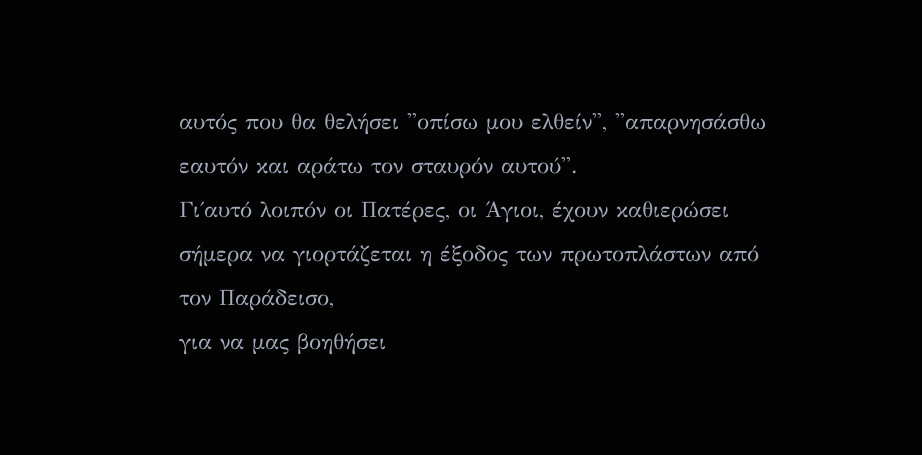αυτός που θα θελήσει ''οπίσω μου ελθείν'', ''απαρνησάσθω εαυτόν και αράτω τον σταυρόν αυτού''.
Γι΄αυτό λοιπόν οι Πατέρες, οι Άγιοι, έχουν καθιερώσει σήμερα να γιορτάζεται η έξοδος των πρωτοπλάστων από τον Παράδεισο,
για να μας βοηθήσει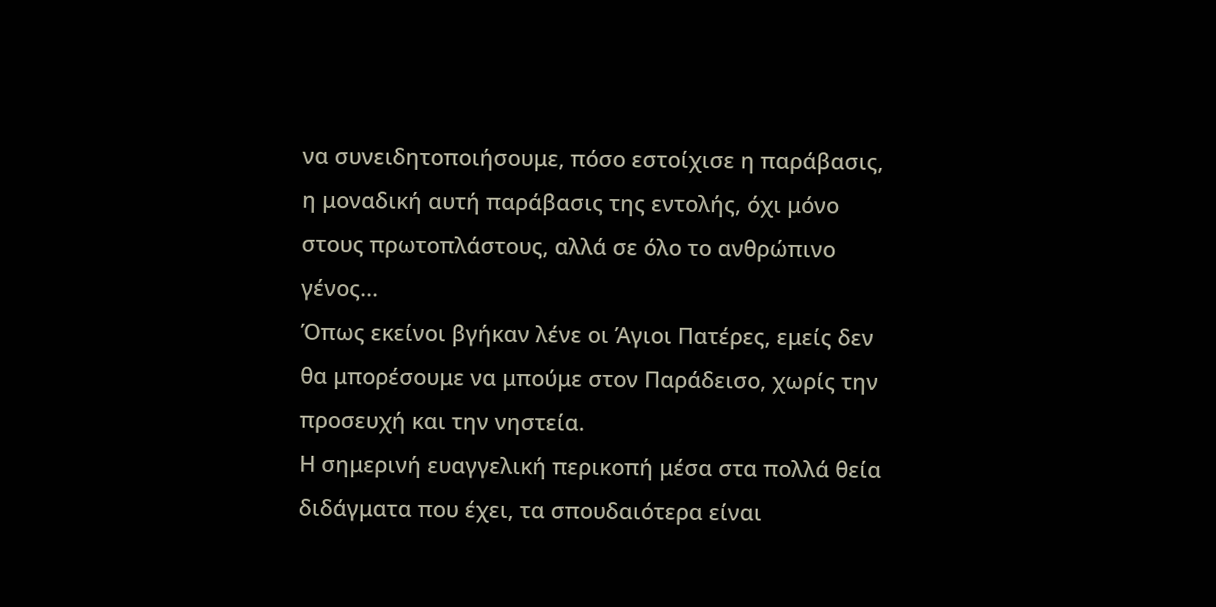να συνειδητοποιήσουμε, πόσο εστοίχισε η παράβασις, η μοναδική αυτή παράβασις της εντολής, όχι μόνο στους πρωτοπλάστους, αλλά σε όλο το ανθρώπινο γένος...
Όπως εκείνοι βγήκαν λένε οι Άγιοι Πατέρες, εμείς δεν θα μπορέσουμε να μπούμε στον Παράδεισο, χωρίς την προσευχή και την νηστεία.
Η σημερινή ευαγγελική περικοπή μέσα στα πολλά θεία διδάγματα που έχει, τα σπουδαιότερα είναι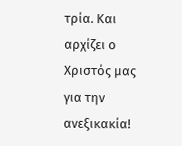τρία. Και αρχίζει ο Χριστός μας για την ανεξικακία!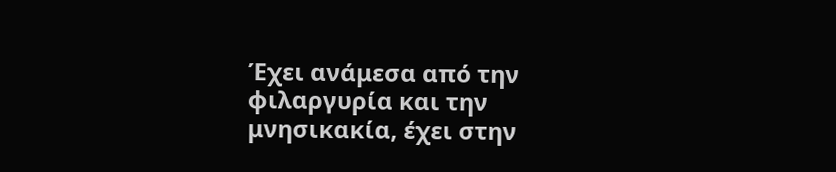Έχει ανάμεσα από την φιλαργυρία και την μνησικακία, έχει στην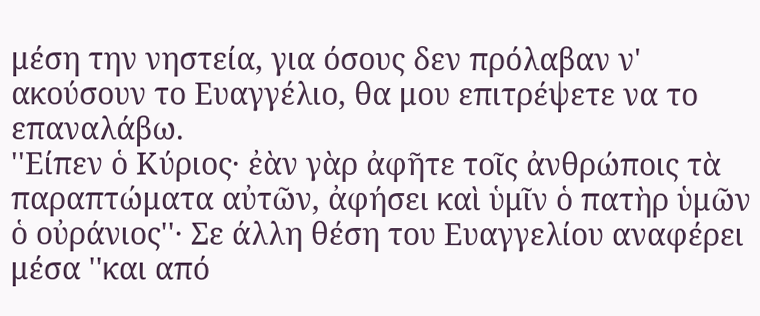μέση την νηστεία, για όσους δεν πρόλαβαν ν' ακούσουν το Ευαγγέλιο, θα μου επιτρέψετε να το επαναλάβω.
''Είπεν ὁ Κύριος· ἐὰν γὰρ ἀφῆτε τοῖς ἀνθρώποις τὰ παραπτώματα αὐτῶν, ἀφήσει καὶ ὑμῖν ὁ πατὴρ ὑμῶν ὁ οὐράνιος''· Σε άλλη θέση του Ευαγγελίου αναφέρει μέσα ''και από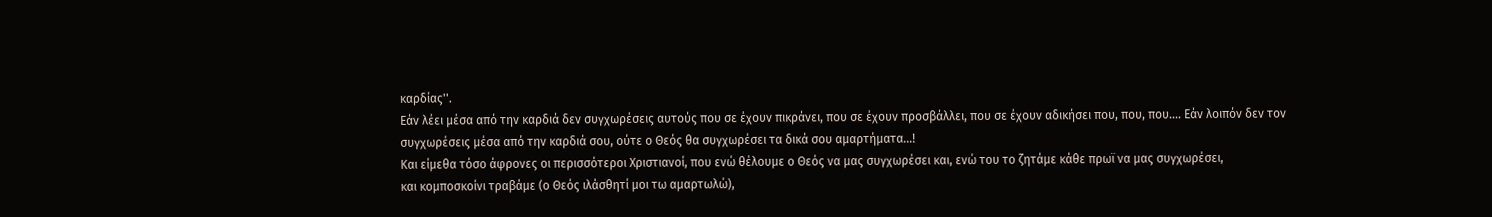καρδίας''.
Εάν λέει μέσα από την καρδιά δεν συγχωρέσεις αυτούς που σε έχουν πικράνει, που σε έχουν προσβάλλει, που σε έχουν αδικήσει που, που, που.... Εάν λοιπόν δεν τον συγχωρέσεις μέσα από την καρδιά σου, ούτε ο Θεός θα συγχωρέσει τα δικά σου αμαρτήματα...!
Και είμεθα τόσο άφρονες οι περισσότεροι Χριστιανοί, που ενώ θέλουμε ο Θεός να μας συγχωρέσει και, ενώ του το ζητάμε κάθε πρωϊ να μας συγχωρέσει,
και κομποσκοίνι τραβάμε (ο Θεός ιλάσθητί μοι τω αμαρτωλώ),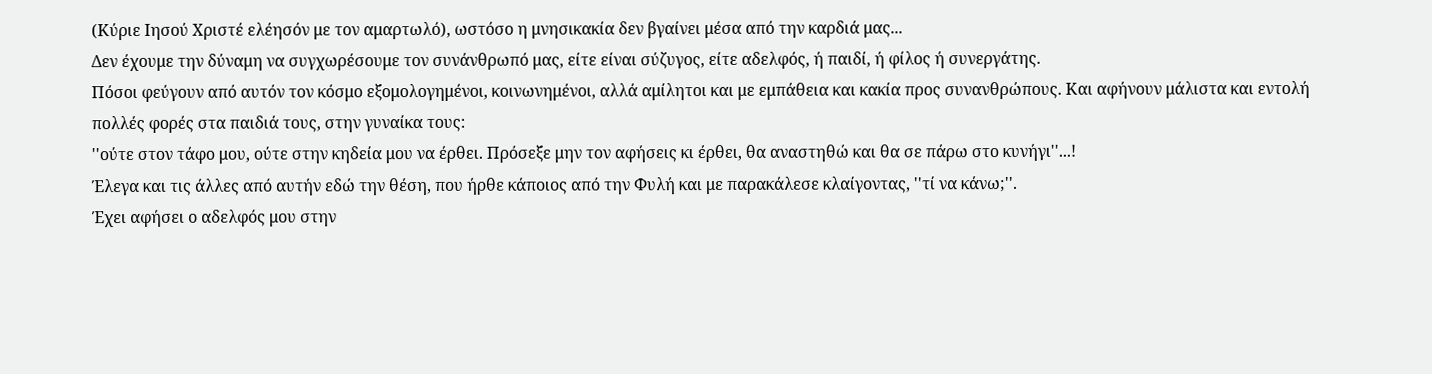(Κύριε Ιησού Χριστέ ελέησόν με τον αμαρτωλό), ωστόσο η μνησικακία δεν βγαίνει μέσα από την καρδιά μας...
Δεν έχουμε την δύναμη να συγχωρέσουμε τον συνάνθρωπό μας, είτε είναι σύζυγος, είτε αδελφός, ή παιδί, ή φίλος ή συνεργάτης.
Πόσοι φεύγουν από αυτόν τον κόσμο εξομολογημένοι, κοινωνημένοι, αλλά αμίλητοι και με εμπάθεια και κακία προς συνανθρώπους. Και αφήνουν μάλιστα και εντολή πολλές φορές στα παιδιά τους, στην γυναίκα τους:
''ούτε στον τάφο μου, ούτε στην κηδεία μου να έρθει. Πρόσεξε μην τον αφήσεις κι έρθει, θα αναστηθώ και θα σε πάρω στο κυνήγι''...!
Έλεγα και τις άλλες από αυτήν εδώ την θέση, που ήρθε κάποιος από την Φυλή και με παρακάλεσε κλαίγοντας, ''τί να κάνω;''.
Έχει αφήσει ο αδελφός μου στην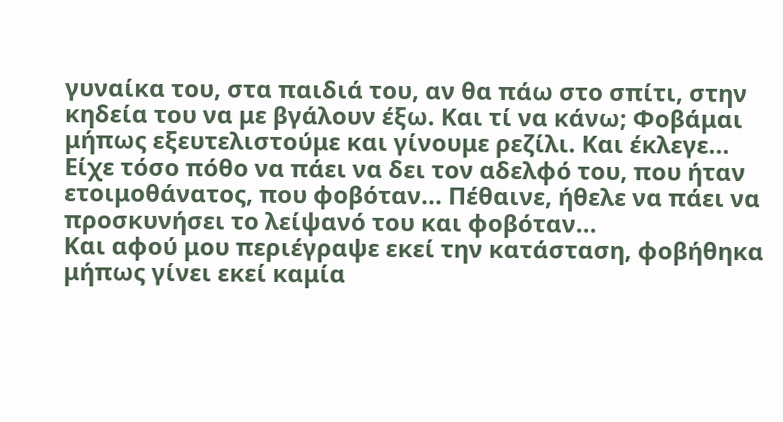γυναίκα του, στα παιδιά του, αν θα πάω στο σπίτι, στην κηδεία του να με βγάλουν έξω. Και τί να κάνω; Φοβάμαι μήπως εξευτελιστούμε και γίνουμε ρεζίλι. Και έκλεγε...
Είχε τόσο πόθο να πάει να δει τον αδελφό του, που ήταν ετοιμοθάνατος, που φοβόταν... Πέθαινε, ήθελε να πάει να προσκυνήσει το λείψανό του και φοβόταν...
Και αφού μου περιέγραψε εκεί την κατάσταση, φοβήθηκα μήπως γίνει εκεί καμία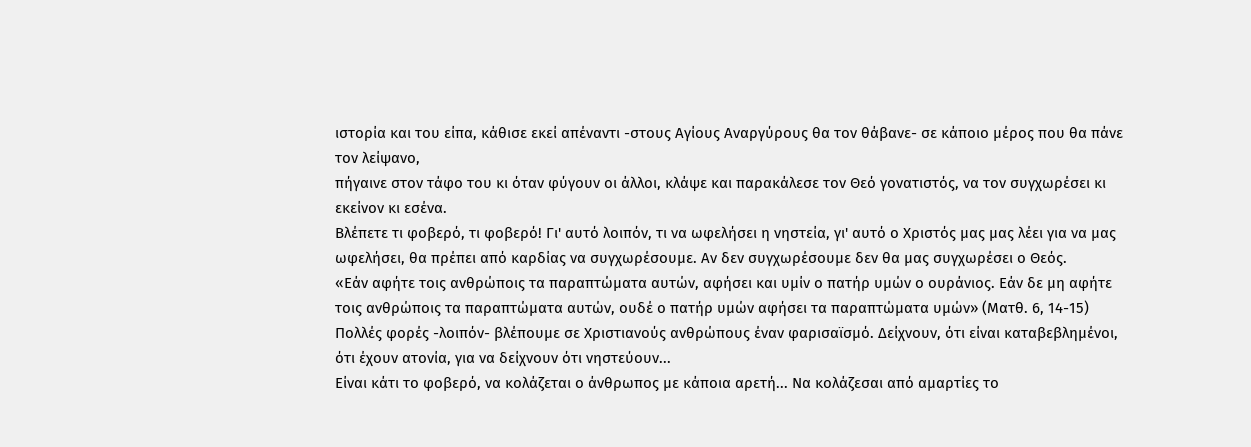ιστορία και του είπα, κάθισε εκεί απέναντι -στους Αγίους Αναργύρους θα τον θάβανε- σε κάποιο μέρος που θα πάνε τον λείψανο,
πήγαινε στον τάφο του κι όταν φύγουν οι άλλοι, κλάψε και παρακάλεσε τον Θεό γονατιστός, να τον συγχωρέσει κι εκείνον κι εσένα.
Βλέπετε τι φοβερό, τι φοβερό! Γι' αυτό λοιπόν, τι να ωφελήσει η νηστεία, γι' αυτό ο Χριστός μας μας λέει για να μας ωφελήσει, θα πρέπει από καρδίας να συγχωρέσουμε. Αν δεν συγχωρέσουμε δεν θα μας συγχωρέσει ο Θεός.
«Εάν αφήτε τοις ανθρώποις τα παραπτώματα αυτών, αφήσει και υμίν ο πατήρ υμών ο ουράνιος. Εάν δε μη αφήτε τοις ανθρώποις τα παραπτώματα αυτών, ουδέ ο πατήρ υμών αφήσει τα παραπτώματα υμών» (Ματθ. 6, 14-15)
Πολλές φορές -λοιπόν- βλέπουμε σε Χριστιανούς ανθρώπους έναν φαρισαϊσμό. Δείχνουν, ότι είναι καταβεβλημένοι, ότι έχουν ατονία, για να δείχνουν ότι νηστεύουν...
Είναι κάτι το φοβερό, να κολάζεται ο άνθρωπος με κάποια αρετή... Να κολάζεσαι από αμαρτίες το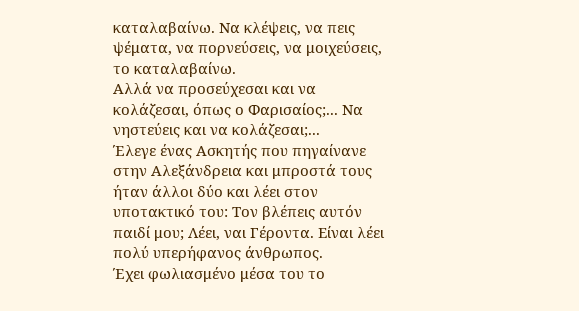καταλαβαίνω. Να κλέψεις, να πεις ψέματα, να πορνεύσεις, να μοιχεύσεις, το καταλαβαίνω.
Αλλά να προσεύχεσαι και να κολάζεσαι, όπως ο Φαρισαίος;... Να νηστεύεις και να κολάζεσαι;...
Έλεγε ένας Ασκητής που πηγαίνανε στην Αλεξάνδρεια και μπροστά τους ήταν άλλοι δύο και λέει στον υποτακτικό του: Τον βλέπεις αυτόν παιδί μου; Λέει, ναι Γέροντα. Είναι λέει πολύ υπερήφανος άνθρωπος.
Έχει φωλιασμένο μέσα του το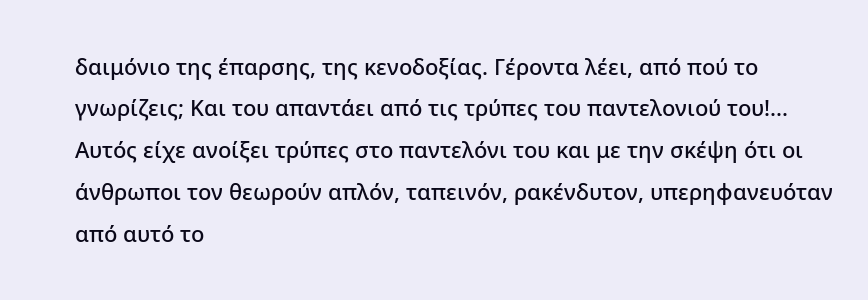δαιμόνιο της έπαρσης, της κενοδοξίας. Γέροντα λέει, από πού το γνωρίζεις; Και του απαντάει από τις τρύπες του παντελονιού του!...
Αυτός είχε ανοίξει τρύπες στο παντελόνι του και με την σκέψη ότι οι άνθρωποι τον θεωρούν απλόν, ταπεινόν, ρακένδυτον, υπερηφανευόταν από αυτό το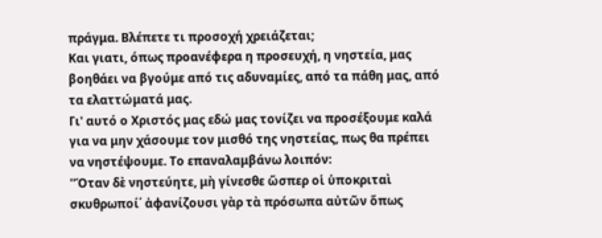πράγμα. Βλέπετε τι προσοχή χρειάζεται;
Και γιατι, όπως προανέφερα η προσευχή, η νηστεία, μας βοηθάει να βγούμε από τις αδυναμίες, από τα πάθη μας, από τα ελαττώματά μας.
Γι' αυτό ο Χριστός μας εδώ μας τονίζει να προσέξουμε καλά για να μην χάσουμε τον μισθό της νηστείας, πως θα πρέπει να νηστέψουμε. Το επαναλαμβάνω λοιπόν:
''Όταν δὲ νηστεύητε, μὴ γίνεσθε ὥσπερ οἱ ὑποκριταὶ σκυθρωποί΄ ἀφανίζουσι γὰρ τὰ πρόσωπα αὐτῶν ὅπως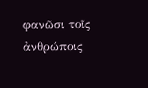φανῶσι τοῖς ἀνθρώποις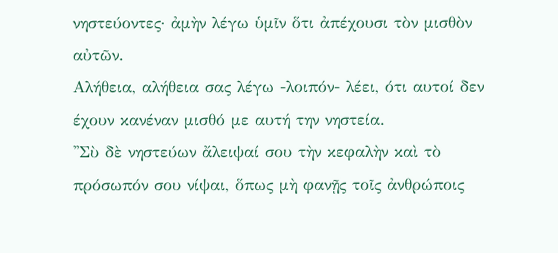νηστεύοντες· ἀμὴν λέγω ὑμῖν ὅτι ἀπέχουσι τὸν μισθὸν αὐτῶν.
Αλήθεια, αλήθεια σας λέγω -λοιπόν- λέει, ότι αυτοί δεν έχουν κανέναν μισθό με αυτή την νηστεία.
''Σὺ δὲ νηστεύων ἄλειψαί σου τὴν κεφαλὴν καὶ τὸ πρόσωπόν σου νίψαι, ὅπως μὴ φανῇς τοῖς ἀνθρώποις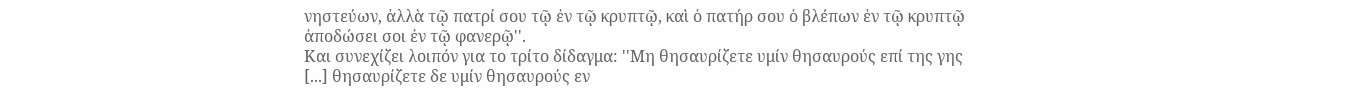νηστεύων, ἀλλὰ τῷ πατρί σου τῷ ἐν τῷ κρυπτῷ, καὶ ὁ πατήρ σου ὁ βλέπων ἐν τῷ κρυπτῷ ἀποδώσει σοι ἐν τῷ φανερῷ''.
Και συνεχίζει λοιπόν για το τρίτο δίδαγμα: ''Μη θησαυρίζετε υμίν θησαυρούς επί της γης [...] θησαυρίζετε δε υμίν θησαυρούς εν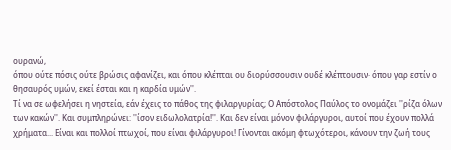ουρανώ,
όπου ούτε πόσις ούτε βρώσις αφανίζει, και όπου κλέπται ου διορύσσουσιν ουδέ κλέπτουσιν· όπου γαρ εστίν ο θησαυρός υμών, εκεί έσται και η καρδία υμών''.
Τί να σε ωφελήσει η νηστεία, εάν έχεις το πάθος της φιλαργυρίας; Ο Απόστολος Παύλος το ονομάζει ''ρίζα όλων των κακών''. Και συμπληρώνει: ''ίσον ειδωλολατρία!''. Και δεν είναι μόνον φιλάργυροι, αυτοί που έχουν πολλά χρήματα... Είναι και πολλοί πτωχοί, που είναι φιλάργυροι! Γίνονται ακόμη φτωχότεροι, κάνουν την ζωή τους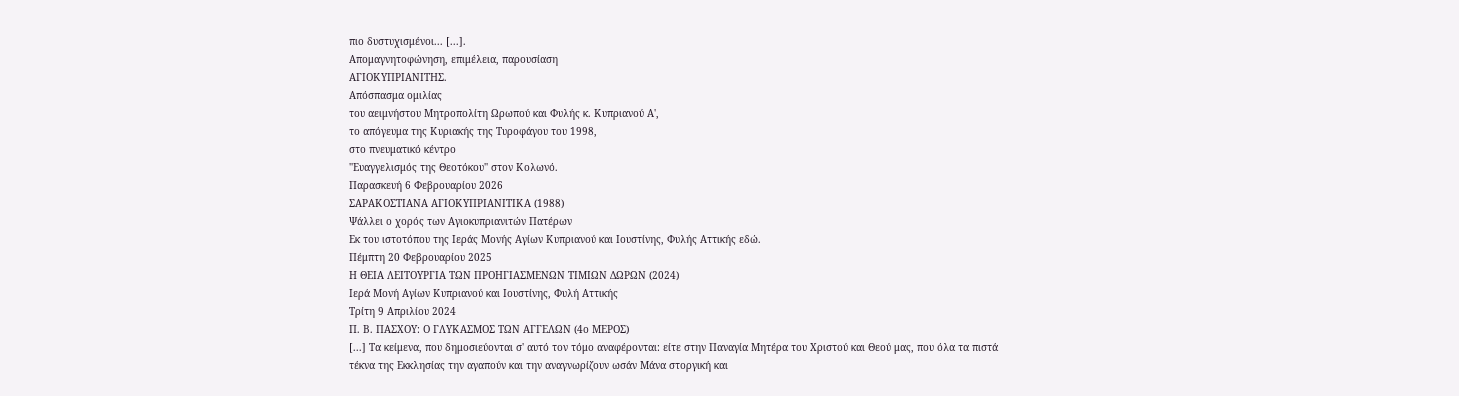πιο δυστυχισμένοι... [...].
Απομαγνητοφώνηση, επιμέλεια, παρουσίαση
ΑΓΙΟΚΥΠΡΙΑΝΙΤΗΣ.
Απόσπασμα ομιλίας
του αειμνήστου Μητροπολίτη Ωρωπού και Φυλής κ. Κυπριανού Α',
το απόγευμα της Κυριακής της Τυροφάγου του 1998,
στο πνευματικό κέντρο
''Ευαγγελισμός της Θεοτόκου'' στον Κολωνό.
Παρασκευή 6 Φεβρουαρίου 2026
ΣΑΡΑΚΟΣΤΙΑΝΑ ΑΓΙΟΚΥΠΡΙΑΝΙΤΙΚΑ (1988)
Ψάλλει ο χορός των Αγιοκυπριανιτών Πατέρων
Εκ του ιστοτόπου της Ιεράς Μονής Αγίων Κυπριανού και Ιουστίνης, Φυλής Αττικής εδώ.
Πέμπτη 20 Φεβρουαρίου 2025
Η ΘΕΙΑ ΛΕΙΤΟΥΡΓΙΑ ΤΩΝ ΠΡΟΗΓΙΑΣΜΕΝΩΝ ΤΙΜΙΩΝ ΔΩΡΩΝ (2024)
Ιερά Μονή Αγίων Κυπριανού και Ιουστίνης, Φυλή Αττικής
Τρίτη 9 Απριλίου 2024
Π. Β. ΠΑΣΧΟΥ: Ο ΓΛΥΚΑΣΜΟΣ ΤΩΝ ΑΓΓΕΛΩΝ (4ο ΜΕΡΟΣ)
[...] Τα κείμενα, που δημοσιεύονται σ' αυτό τον τόμο αναφέρονται: είτε στην Παναγία Μητέρα του Χριστού και Θεού μας, που όλα τα πιστά τέκνα της Εκκλησίας την αγαπούν και την αναγνωρίζουν ωσάν Μάνα στοργική και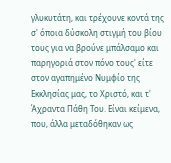γλυκυτάτη, και τρέχουνε κοντά της σ' όποια δύσκολη στιγμή του βίου τους για να βρούνε μπάλσαμο και παρηγοριά στον πόνο τους' είτε στον αγαπημένο Νυμφίο της Εκκλησίας μας, το Χριστό, και τ' Άχραντα Πάθη Του. Είναι κείμενα, που, άλλα μεταδόθηκαν ως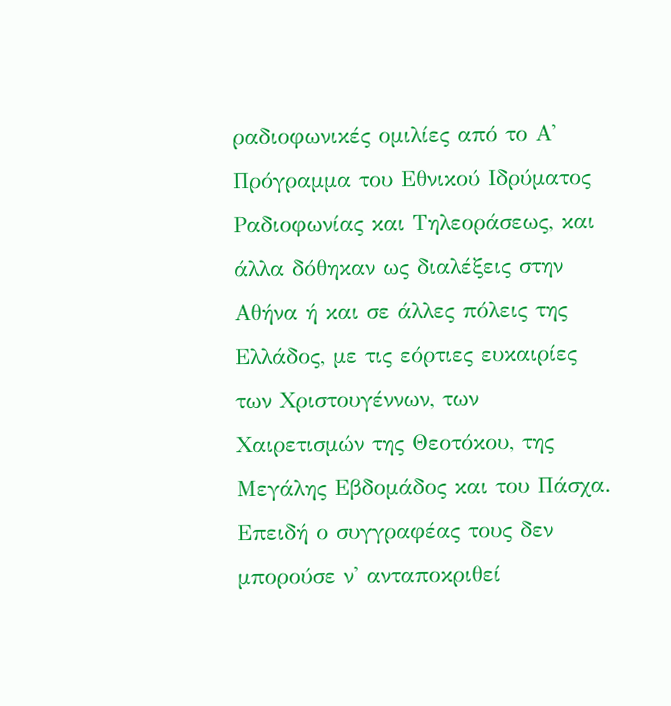ραδιοφωνικές ομιλίες από το Α' Πρόγραμμα του Εθνικού Ιδρύματος Ραδιοφωνίας και Τηλεοράσεως, και άλλα δόθηκαν ως διαλέξεις στην Αθήνα ή και σε άλλες πόλεις της Ελλάδος, με τις εόρτιες ευκαιρίες των Χριστουγέννων, των Χαιρετισμών της Θεοτόκου, της Μεγάλης Εβδομάδος και του Πάσχα. Επειδή ο συγγραφέας τους δεν μπορούσε ν' ανταποκριθεί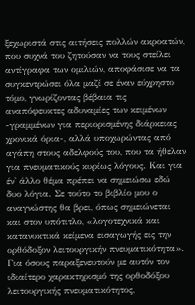ξεχωριστά στις αιτήσεις πολλών ακροατών, που συχνά του ζητούσαν να τους στείλει αντίγραφα των ομιλιών, αποφάσισε να τα συγκεντρώσει όλα μαζί σε έναν εύχρηστο τόμο, γνωρίζοντας βέβαια τις αναπόφευκτες αδυναμίες των κειμένων -γραμμένων για περιορισμένης διάρκειας χρονικά όρια-, αλλά υποχωρώντας από αγάπη στους αδελφούς του, που τα ήθελαν για πνευματικούς κυρίως λόγους. Και για έν' άλλο θέμα πρέπει να σημειώσω εδώ δυο λόγια. Σε τούτο το βιβλίο μου ο αναγνώστης θα βρει, όπως σημειώνεται και στον υπότιτλο, «λογοτεχνικά και κατανυκτικά κείμενα εισαγωγής εις την ορθόδοξον λειτουργικήν πνευματικότητα». Για όσους παραξενευτούν με αυτόν τον ιδιαίτερο χαρακτηρισμό της ορθοδόξου λειτουργικής πνευματικότητος,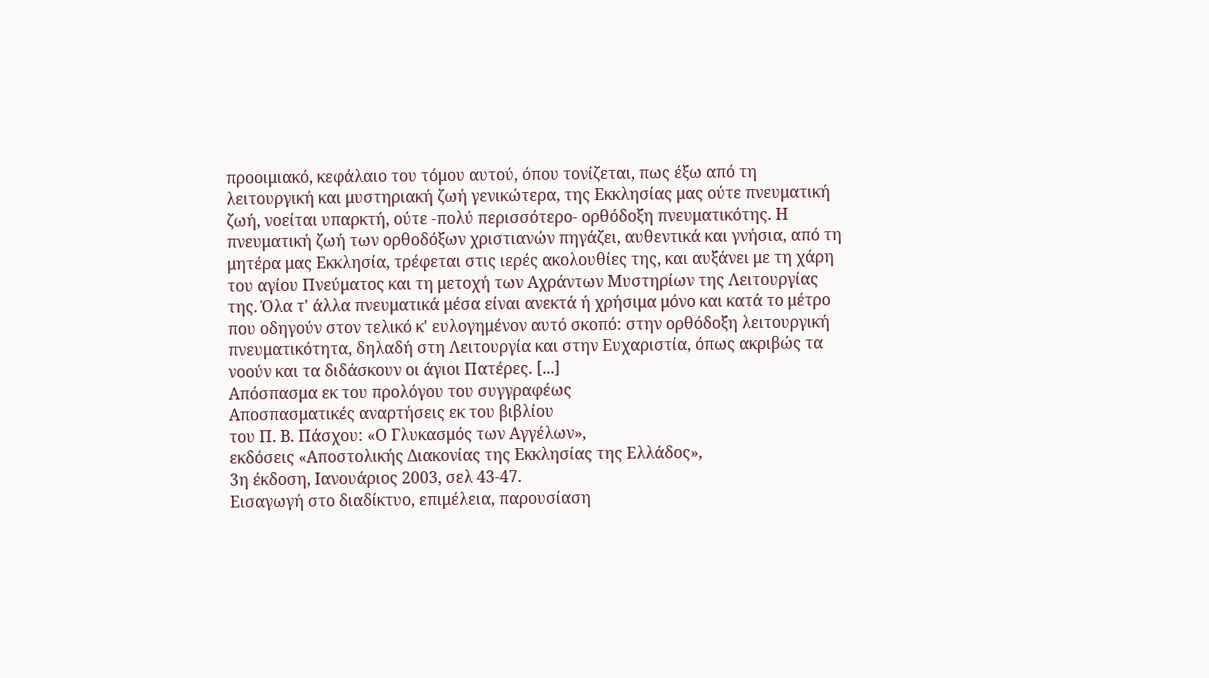προοιμιακό, κεφάλαιο του τόμου αυτού, όπου τονίζεται, πως έξω από τη λειτουργική και μυστηριακή ζωή γενικώτερα, της Εκκλησίας μας ούτε πνευματική ζωή, νοείται υπαρκτή, ούτε -πολύ περισσότερο- ορθόδοξη πνευματικότης. Η πνευματική ζωή των ορθοδόξων χριστιανών πηγάζει, αυθεντικά και γνήσια, από τη μητέρα μας Εκκλησία, τρέφεται στις ιερές ακολουθίες της, και αυξάνει με τη χάρη του αγίου Πνεύματος και τη μετοχή των Αχράντων Μυστηρίων της Λειτουργίας της. Όλα τ' άλλα πνευματικά μέσα είναι ανεκτά ή χρήσιμα μόνο και κατά το μέτρο που οδηγούν στον τελικό κ' ευλογημένον αυτό σκοπό: στην ορθόδοξη λειτουργική πνευματικότητα, δηλαδή στη Λειτουργία και στην Ευχαριστία, όπως ακριβώς τα νοούν και τα διδάσκουν οι άγιοι Πατέρες. [...]
Απόσπασμα εκ του προλόγου του συγγραφέως
Αποσπασματικές αναρτήσεις εκ του βιβλίου
του Π. Β. Πάσχου: «Ο Γλυκασμός των Αγγέλων»,
εκδόσεις «Αποστολικής Διακονίας της Εκκλησίας της Ελλάδος»,
3η έκδοση, Ιανουάριος 2003, σελ 43-47.
Εισαγωγή στο διαδίκτυο, επιμέλεια, παρουσίαση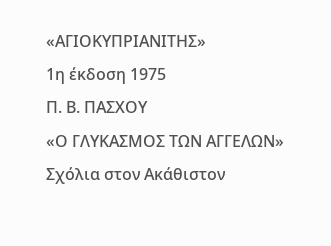«ΑΓΙΟΚΥΠΡΙΑΝΙΤΗΣ»
1η έκδοση 1975
Π. Β. ΠΑΣΧΟΥ
«Ο ΓΛΥΚΑΣΜΟΣ ΤΩΝ ΑΓΓΕΛΩΝ»
Σχόλια στον Ακάθιστον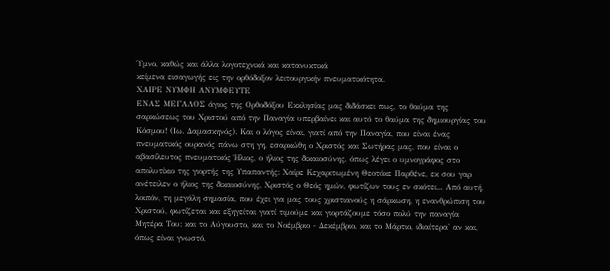Ύμνο, καθώς και άλλα λογοτεχνικά και κατανυκτικά
κείμενα εισαγωγής εις την ορθόδοξον λειτουργικήν πνευματικότητα.
ΧΑΙΡΕ ΝΥΜΦΗ ΑΝΥΜΦΕΥΤΕ
ΕΝΑΣ ΜΕΓΑΛΟΣ άγιος της Ορθοδόξου Εκκλησίας μας διδάσκει πως, το θαύμα της σαρκώσεως του Χριστού από την Παναγία υπερβαίνει και αυτό το θαύμα της δημιουργίας του Κόσμου! (Ιω. Δαμασκηνός). Και ο λόγος είναι, γιατί από την Παναγία, που είναι ένας πνευματικός ουρανός πάνω στη γη, εσαρκώθη ο Χριστός και Σωτήρας μας, που είναι ο αβασίλευτος πνευματικός Ήλιος, ο ήλιος της δικαιοσύνης, όπως λέγει ο υμνογράφος στο απολυτίκιο της γιορτής της Υπαπαντής: Χαίρε Κεχαριτωμένη Θεοτόκε Παρθένε, εκ σου γαρ ανέτειλεν ο ήλιος της δικαιοσύνης, Χριστός ο Θεός ημών, φωτίζων τους εν σκότει... Από αυτή, λοιπόν, τη μεγάλη σημασία, που έχει για μας τους χριστιανούς η σάρκωση, η ενανθρώπιση του Χριστού, φωτίζεται και εξηγείται γιατί τιμούμε και γιορτάζουμε τόσο πολύ την παναγία Μητέρα Του: και το Αύγουστο, και το Νοέμβριο - Δεκέμβριο, και το Μάρτιο, ιδιαίτερα' αν και, όπως είναι γνωστό,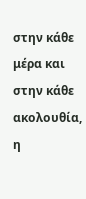στην κάθε μέρα και στην κάθε ακολουθία, η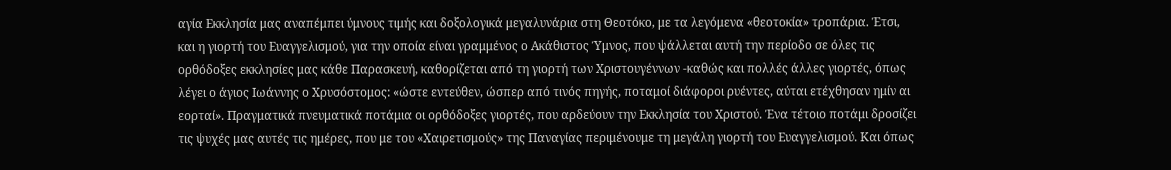αγία Εκκλησία μας αναπέμπει ύμνους τιμής και δοξολογικά μεγαλυνάρια στη Θεοτόκο, με τα λεγόμενα «θεοτοκία» τροπάρια. Έτσι, και η γιορτή του Ευαγγελισμού, για την οποία είναι γραμμένος ο Ακάθιστος Ύμνος, που ψάλλεται αυτή την περίοδο σε όλες τις ορθόδοξες εκκλησίες μας κάθε Παρασκευή, καθορίζεται από τη γιορτή των Χριστουγέννων -καθώς και πολλές άλλες γιορτές, όπως λέγει ο άγιος Ιωάννης ο Χρυσόστομος: «ώστε εντεύθεν, ώσπερ από τινός πηγής, ποταμοί διάφοροι ρυέντες, αύται ετέχθησαν ημίν αι εορταί». Πραγματικά πνευματικά ποτάμια οι ορθόδοξες γιορτές, που αρδεύουν την Εκκλησία του Χριστού. Ένα τέτοιο ποτάμι δροσίζει τις ψυχές μας αυτές τις ημέρες, που με του «Χαιρετισμούς» της Παναγίας περιμένουμε τη μεγάλη γιορτή του Ευαγγελισμού. Και όπως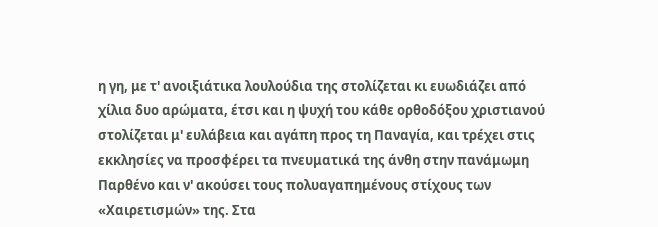η γη, με τ' ανοιξιάτικα λουλούδια της στολίζεται κι ευωδιάζει από χίλια δυο αρώματα, έτσι και η ψυχή του κάθε ορθοδόξου χριστιανού στολίζεται μ' ευλάβεια και αγάπη προς τη Παναγία, και τρέχει στις εκκλησίες να προσφέρει τα πνευματικά της άνθη στην πανάμωμη Παρθένο και ν' ακούσει τους πολυαγαπημένους στίχους των «Χαιρετισμών» της. Στα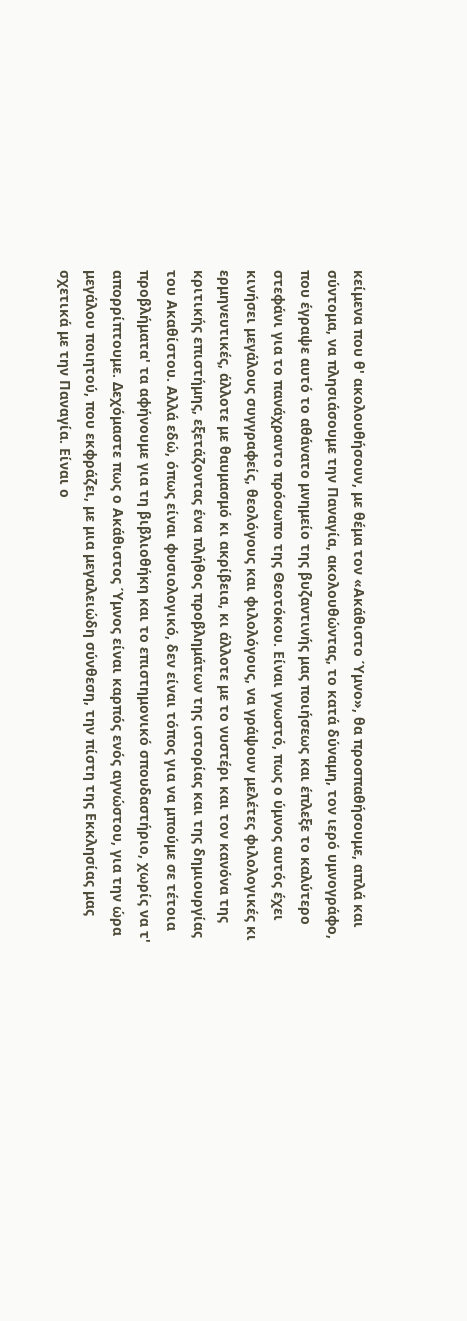κείμενα που θ' ακολουθήσουν, με θέμα τον «Ακάθιστο Ύμνο», θα προσπαθήσουμε, απλά και σύντομα, να πλησιάσουμε την Παναγία, ακολουθώντας, το κατά δύναμη, τον ιερό υμνογράφο, που έγραψε αυτό το αθάνατο μνημείο της βυζαντινής μας ποιήσεως και έπλεξε το καλύτερο στεφάνι για το πανάχραντο πρόσωπο της Θεοτόκου. Είναι γνωστό, πως ο ύμνος αυτός έχει κινήσει μεγάλους συγγραφείς, θεολόγους και φιλολόγους, να γράψουν μελέτες φιλολογικές κι ερμηνευτικές, άλλοτε με θαυμασμό κι ακρίβεια, κι άλλοτε με το νυστέρι και τον κανόνα της κριτικής επιστήμης, εξετάζοντας ένα πλήθος προβλημάτων της ιστορίας και της δημιουργίας του Ακαθίστου. Αλλά εδώ, όπως είναι φυσιολογικό, δεν είναι τόπος για να μπούμε σε τέτοια προβλήματα' τα αφήνουμε για τη βιβλιοθήκη και το επιστημονικό σπουδαστήριο, χωρίς να τ' απορρίπτουμε. Δεχόμαστε πως ο Ακάθιστος Ύμνος είναι καρπός ενός αγνώστου, για την ώρα μεγάλου ποιητού, που εκφράζει, με μια μεγαλειώδη σύνθεση, την πίστη της Εκκλησίας μας σχετικά με την Παναγία. Είναι ο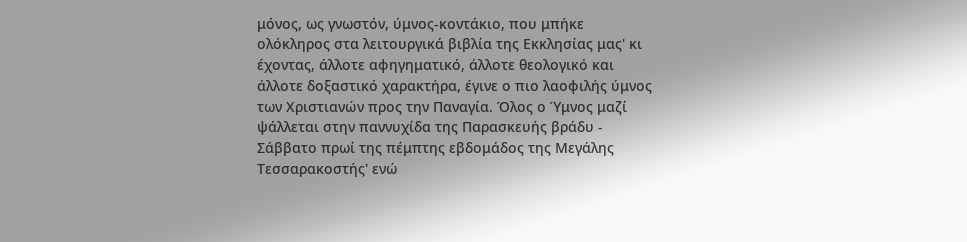μόνος, ως γνωστόν, ύμνος-κοντάκιο, που μπήκε ολόκληρος στα λειτουργικά βιβλία της Εκκλησίας μας' κι έχοντας, άλλοτε αφηγηματικό, άλλοτε θεολογικό και άλλοτε δοξαστικό χαρακτήρα, έγινε ο πιο λαοφιλής ύμνος των Χριστιανών προς την Παναγία. Όλος ο Ύμνος μαζί ψάλλεται στην παννυχίδα της Παρασκευής βράδυ - Σάββατο πρωί της πέμπτης εβδομάδος της Μεγάλης Τεσσαρακοστής' ενώ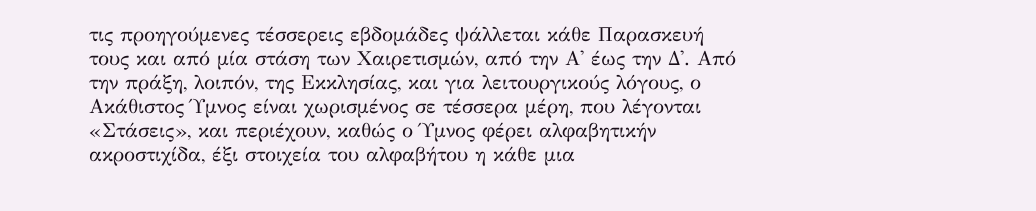τις προηγούμενες τέσσερεις εβδομάδες ψάλλεται κάθε Παρασκευή τους και από μία στάση των Χαιρετισμών, από την Α' έως την Δ'. Από την πράξη, λοιπόν, της Εκκλησίας, και για λειτουργικούς λόγους, ο Ακάθιστος Ύμνος είναι χωρισμένος σε τέσσερα μέρη, που λέγονται «Στάσεις», και περιέχουν, καθώς ο Ύμνος φέρει αλφαβητικήν ακροστιχίδα, έξι στοιχεία του αλφαβήτου η κάθε μια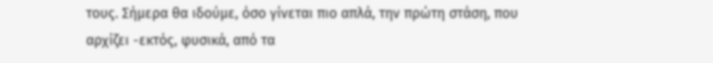τους. Σήμερα θα ιδούμε, όσο γίνεται πιο απλά, την πρώτη στάση, που αρχίζει -εκτός, φυσικά, από τα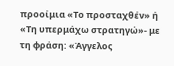προοίμια «Το προσταχθέν» ή «Τη υπερμάχω στρατηγώ»- με τη φράση: «Άγγελος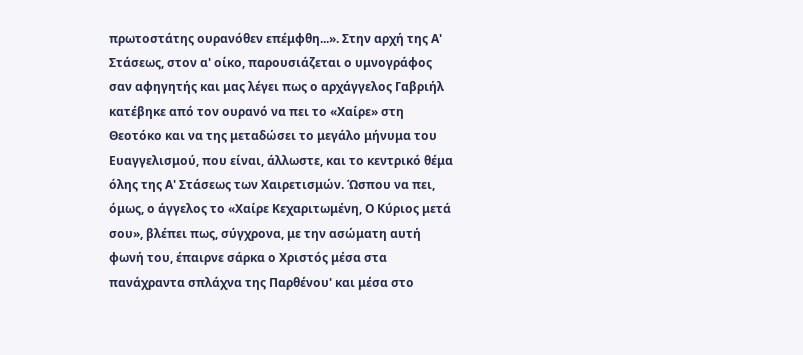πρωτοστάτης ουρανόθεν επέμφθη...». Στην αρχή της Α' Στάσεως, στον α' οίκο, παρουσιάζεται ο υμνογράφος σαν αφηγητής και μας λέγει πως ο αρχάγγελος Γαβριήλ κατέβηκε από τον ουρανό να πει το «Χαίρε» στη Θεοτόκο και να της μεταδώσει το μεγάλο μήνυμα του Ευαγγελισμού, που είναι, άλλωστε, και το κεντρικό θέμα όλης της Α' Στάσεως των Χαιρετισμών. Ώσπου να πει, όμως, ο άγγελος το «Χαίρε Κεχαριτωμένη, Ο Κύριος μετά σου», βλέπει πως, σύγχρονα, με την ασώματη αυτή φωνή του, έπαιρνε σάρκα ο Χριστός μέσα στα πανάχραντα σπλάχνα της Παρθένου' και μέσα στο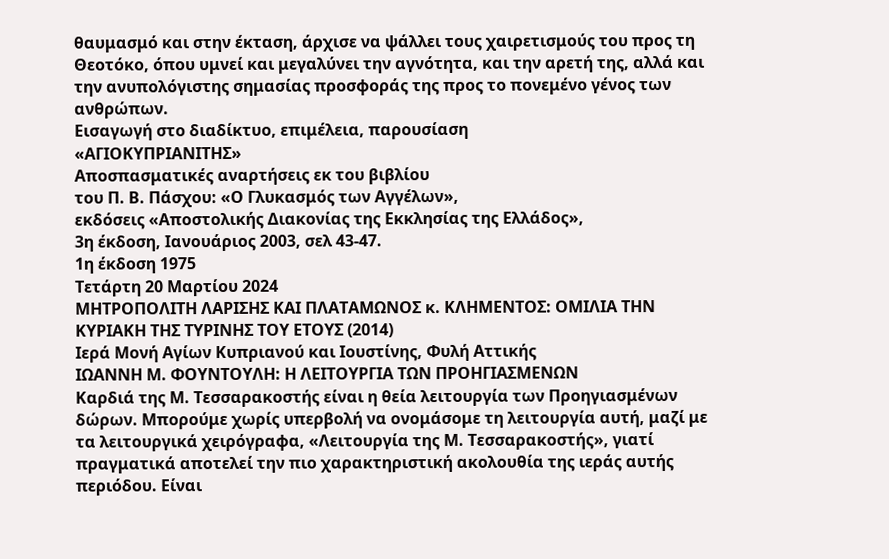θαυμασμό και στην έκταση, άρχισε να ψάλλει τους χαιρετισμούς του προς τη Θεοτόκο, όπου υμνεί και μεγαλύνει την αγνότητα, και την αρετή της, αλλά και την ανυπολόγιστης σημασίας προσφοράς της προς το πονεμένο γένος των ανθρώπων.
Εισαγωγή στο διαδίκτυο, επιμέλεια, παρουσίαση
«ΑΓΙΟΚΥΠΡΙΑΝΙΤΗΣ»
Αποσπασματικές αναρτήσεις εκ του βιβλίου
του Π. Β. Πάσχου: «Ο Γλυκασμός των Αγγέλων»,
εκδόσεις «Αποστολικής Διακονίας της Εκκλησίας της Ελλάδος»,
3η έκδοση, Ιανουάριος 2003, σελ 43-47.
1η έκδοση 1975
Τετάρτη 20 Μαρτίου 2024
ΜΗΤΡΟΠΟΛΙΤΗ ΛΑΡΙΣΗΣ ΚΑΙ ΠΛΑΤΑΜΩΝΟΣ κ. ΚΛΗΜΕΝΤΟΣ: ΟΜΙΛΙΑ ΤΗΝ ΚΥΡΙΑΚΗ ΤΗΣ ΤΥΡΙΝΗΣ ΤΟΥ ΕΤΟΥΣ (2014)
Ιερά Μονή Αγίων Κυπριανού και Ιουστίνης, Φυλή Αττικής
ΙΩΑΝΝΗ Μ. ΦΟΥΝΤΟΥΛΗ: Η ΛΕΙΤΟΥΡΓΙΑ ΤΩΝ ΠΡΟΗΓΙΑΣΜΕΝΩΝ
Καρδιά της Μ. Τεσσαρακοστής είναι η θεία λειτουργία των Προηγιασμένων δώρων. Μπορούμε χωρίς υπερβολή να ονομάσομε τη λειτουργία αυτή, μαζί με τα λειτουργικά χειρόγραφα, «Λειτουργία της Μ. Τεσσαρακοστής», γιατί πραγματικά αποτελεί την πιο χαρακτηριστική ακολουθία της ιεράς αυτής περιόδου. Είναι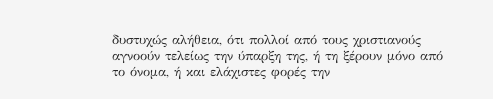δυστυχώς αλήθεια, ότι πολλοί από τους χριστιανούς αγνοούν τελείως την ύπαρξη της, ή τη ξέρουν μόνο από το όνομα, ή και ελάχιστες φορές την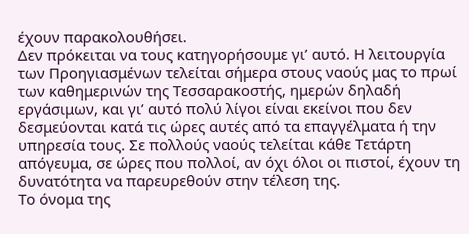έχουν παρακολουθήσει.
Δεν πρόκειται να τους κατηγορήσουμε γι’ αυτό. Η λειτουργία των Προηγιασμένων τελείται σήμερα στους ναούς μας το πρωί των καθημερινών της Τεσσαρακοστής, ημερών δηλαδή εργάσιμων, και γι’ αυτό πολύ λίγοι είναι εκείνοι που δεν δεσμεύονται κατά τις ώρες αυτές από τα επαγγέλματα ή την υπηρεσία τους. Σε πολλούς ναούς τελείται κάθε Τετάρτη απόγευμα, σε ώρες που πολλοί, αν όχι όλοι οι πιστοί, έχουν τη δυνατότητα να παρευρεθούν στην τέλεση της.
Το όνομα της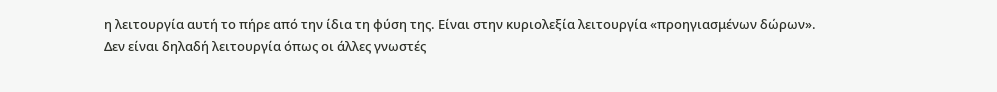η λειτουργία αυτή το πήρε από την ίδια τη φύση της. Είναι στην κυριολεξία λειτουργία «προηγιασμένων δώρων». Δεν είναι δηλαδή λειτουργία όπως οι άλλες γνωστές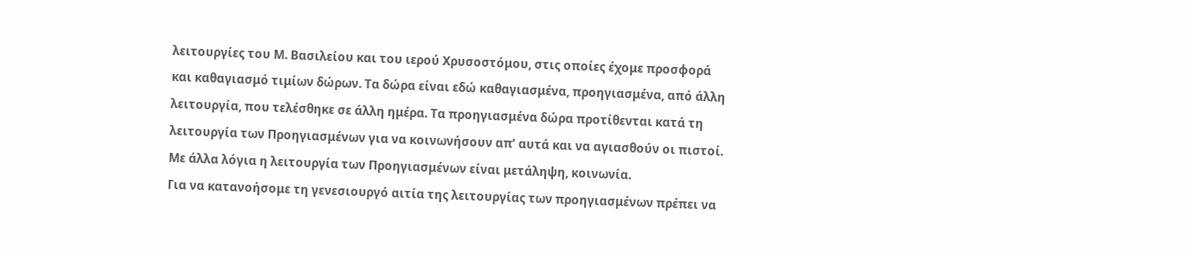λειτουργίες του Μ. Βασιλείου και του ιερού Χρυσοστόμου, στις οποίες έχομε προσφορά και καθαγιασμό τιμίων δώρων. Τα δώρα είναι εδώ καθαγιασμένα, προηγιασμένα, από άλλη λειτουργία, που τελέσθηκε σε άλλη ημέρα. Τα προηγιασμένα δώρα προτίθενται κατά τη λειτουργία των Προηγιασμένων για να κοινωνήσουν απ’ αυτά και να αγιασθούν οι πιστοί. Με άλλα λόγια η λειτουργία των Προηγιασμένων είναι μετάληψη, κοινωνία.
Για να κατανοήσομε τη γενεσιουργό αιτία της λειτουργίας των προηγιασμένων πρέπει να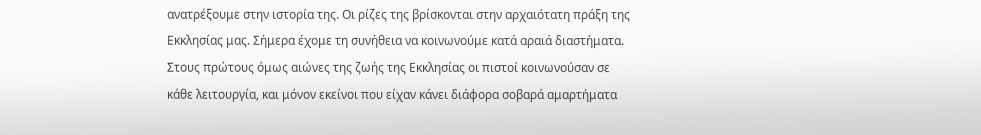ανατρέξουμε στην ιστορία της. Οι ρίζες της βρίσκονται στην αρχαιότατη πράξη της Εκκλησίας μας. Σήμερα έχομε τη συνήθεια να κοινωνούμε κατά αραιά διαστήματα. Στους πρώτους όμως αιώνες της ζωής της Εκκλησίας οι πιστοί κοινωνούσαν σε κάθε λειτουργία, και μόνον εκείνοι που είχαν κάνει διάφορα σοβαρά αμαρτήματα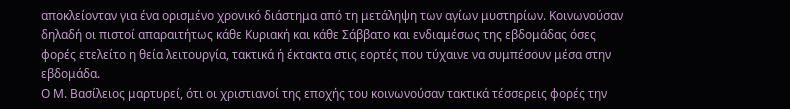αποκλείονταν για ένα ορισμένο χρονικό διάστημα από τη μετάληψη των αγίων μυστηρίων. Κοινωνούσαν δηλαδή οι πιστοί απαραιτήτως κάθε Κυριακή και κάθε Σάββατο και ενδιαμέσως της εβδομάδας όσες φορές ετελείτο η θεία λειτουργία, τακτικά ή έκτακτα στις εορτές που τύχαινε να συμπέσουν μέσα στην εβδομάδα.
Ο Μ. Βασίλειος μαρτυρεί, ότι οι χριστιανοί της εποχής του κοινωνούσαν τακτικά τέσσερεις φορές την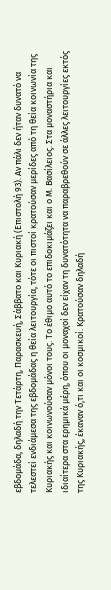εβδομάδα, δηλαδή την Τετάρτη, Παρασκευή, Σάββατο και Κυριακή (Επιστολή 93). Αν πάλι δεν ήταν δυνατό να τελεστεί ενδιάμεσα της εβδομάδας η θεία λειτουργία, τότε οι πιστοί κρατούσαν μερίδες από τη θεία κοινωνία της Κυριακής και κοινωνούσαν μόνοι τους. Το έθιμο αυτό το επιδοκιμάζει και ο Μ. Βασίλειος. Στα μοναστήρια και ιδιαίτερα στα ερημικά μέρη, όπου οι μοναχοί δεν είχαν τη δυνατότητα να παραβρεθούν σε άλλες λειτουργίες εκτός της Κυριακής, έκαναν ό,τι και οι κοσμικοί. Κρατούσαν δηλαδή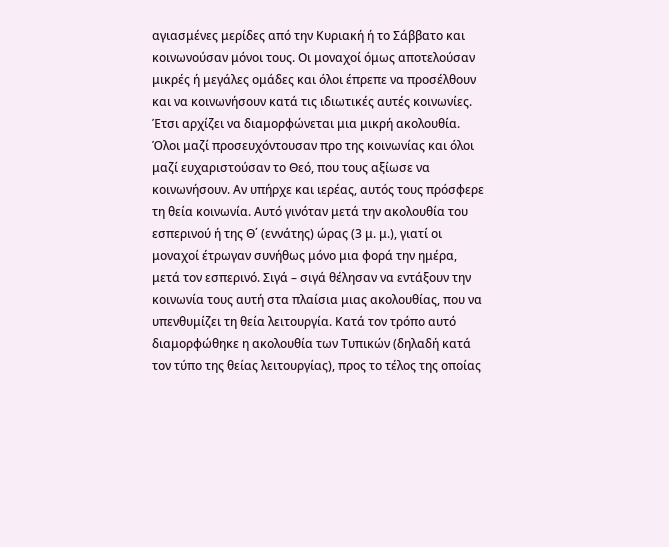αγιασμένες μερίδες από την Κυριακή ή το Σάββατο και κοινωνούσαν μόνοι τους. Οι μοναχοί όμως αποτελούσαν μικρές ή μεγάλες ομάδες και όλοι έπρεπε να προσέλθουν και να κοινωνήσουν κατά τις ιδιωτικές αυτές κοινωνίες. Έτσι αρχίζει να διαμορφώνεται μια μικρή ακολουθία.
Όλοι μαζί προσευχόντουσαν προ της κοινωνίας και όλοι μαζί ευχαριστούσαν το Θεό, που τους αξίωσε να κοινωνήσουν. Αν υπήρχε και ιερέας, αυτός τους πρόσφερε τη θεία κοινωνία. Αυτό γινόταν μετά την ακολουθία του εσπερινού ή της Θ΄ (εννάτης) ώρας (3 μ. μ.), γιατί οι μοναχοί έτρωγαν συνήθως μόνο μια φορά την ημέρα, μετά τον εσπερινό. Σιγά – σιγά θέλησαν να εντάξουν την κοινωνία τους αυτή στα πλαίσια μιας ακολουθίας, που να υπενθυμίζει τη θεία λειτουργία. Κατά τον τρόπο αυτό διαμορφώθηκε η ακολουθία των Τυπικών (δηλαδή κατά τον τύπο της θείας λειτουργίας), προς το τέλος της οποίας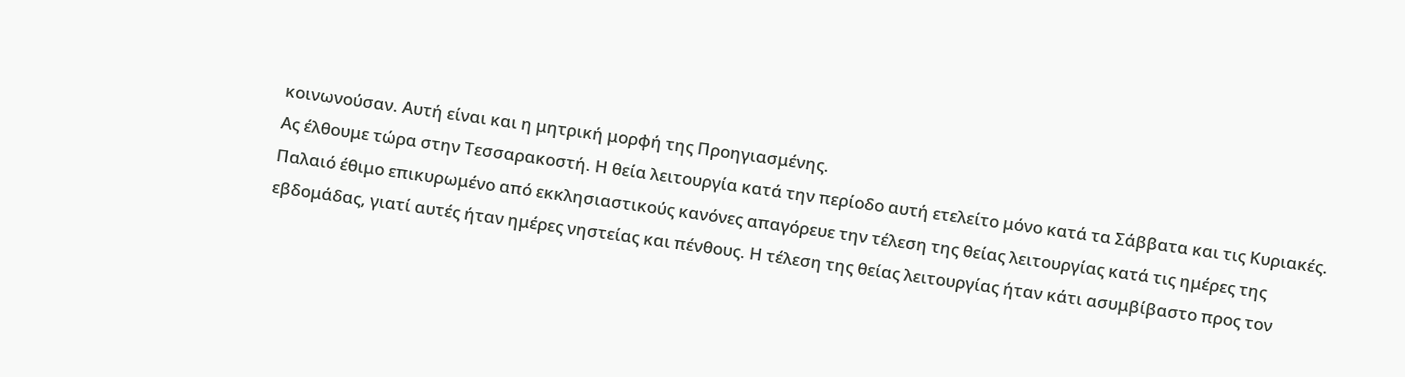κοινωνούσαν. Αυτή είναι και η μητρική μορφή της Προηγιασμένης.
Ας έλθουμε τώρα στην Τεσσαρακοστή. Η θεία λειτουργία κατά την περίοδο αυτή ετελείτο μόνο κατά τα Σάββατα και τις Κυριακές. Παλαιό έθιμο επικυρωμένο από εκκλησιαστικούς κανόνες απαγόρευε την τέλεση της θείας λειτουργίας κατά τις ημέρες της εβδομάδας, γιατί αυτές ήταν ημέρες νηστείας και πένθους. Η τέλεση της θείας λειτουργίας ήταν κάτι ασυμβίβαστο προς τον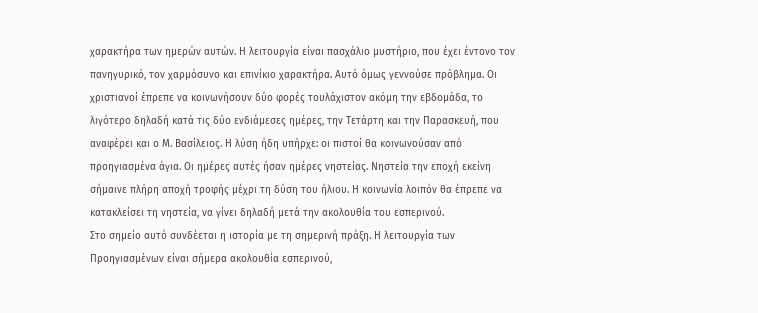χαρακτήρα των ημερών αυτών. Η λειτουργία είναι πασχάλιο μυστήριο, που έχει έντονο τον πανηγυρικό, τον χαρμόσυνο και επινίκιο χαρακτήρα. Αυτό όμως γεννούσε πρόβλημα. Οι χριστιανοί έπρεπε να κοινωνήσουν δύο φορές τουλάχιστον ακόμη την εβδομάδα, το λιγότερο δηλαδή κατά τις δύο ενδιάμεσες ημέρες, την Τετάρτη και την Παρασκευή, που αναφέρει και ο Μ. Βασίλειος. Η λύση ήδη υπήρχε: οι πιστοί θα κοινωνούσαν από προηγιασμένα άγια. Οι ημέρες αυτές ήσαν ημέρες νηστείας. Νηστεία την εποχή εκείνη σήμαινε πλήρη αποχή τροφής μέχρι τη δύση του ήλιου. Η κοινωνία λοιπόν θα έπρεπε να κατακλείσει τη νηστεία, να γίνει δηλαδή μετά την ακολουθία του εσπερινού.
Στο σημείο αυτό συνδέεται η ιστορία με τη σημερινή πράξη. Η λειτουργία των Προηγιασμένων είναι σήμερα ακολουθία εσπερινού,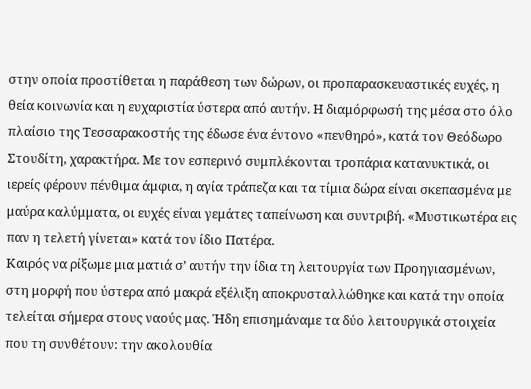στην οποία προστίθεται η παράθεση των δώρων, οι προπαρασκευαστικές ευχές, η θεία κοινωνία και η ευχαριστία ύστερα από αυτήν. Η διαμόρφωσή της μέσα στο όλο πλαίσιο της Τεσσαρακοστής της έδωσε ένα έντονο «πενθηρό», κατά τον Θεόδωρο Στουδίτη, χαρακτήρα. Με τον εσπερινό συμπλέκονται τροπάρια κατανυκτικά, οι ιερείς φέρουν πένθιμα άμφια, η αγία τράπεζα και τα τίμια δώρα είναι σκεπασμένα με μαύρα καλύμματα, οι ευχές είναι γεμάτες ταπείνωση και συντριβή. «Μυστικωτέρα εις παν η τελετή γίνεται» κατά τον ίδιο Πατέρα.
Καιρός να ρίξωμε μια ματιά σ’ αυτήν την ίδια τη λειτουργία των Προηγιασμένων, στη μορφή που ύστερα από μακρά εξέλιξη αποκρυσταλλώθηκε και κατά την οποία τελείται σήμερα στους ναούς μας. Ήδη επισημάναμε τα δύο λειτουργικά στοιχεία που τη συνθέτουν: την ακολουθία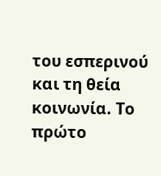του εσπερινού και τη θεία κοινωνία. Το πρώτο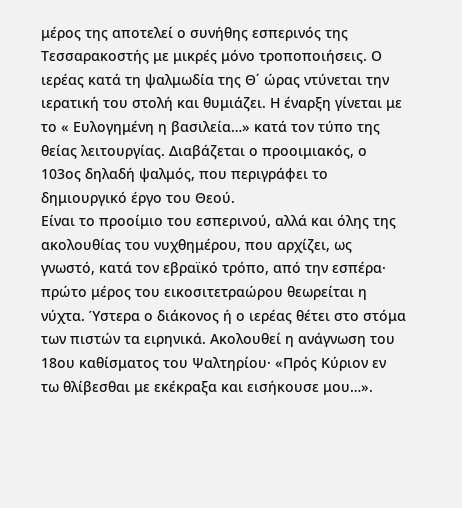μέρος της αποτελεί ο συνήθης εσπερινός της Τεσσαρακοστής με μικρές μόνο τροποποιήσεις. Ο ιερέας κατά τη ψαλμωδία της Θ΄ ώρας ντύνεται την ιερατική του στολή και θυμιάζει. Η έναρξη γίνεται με το « Ευλογημένη η βασιλεία…» κατά τον τύπο της θείας λειτουργίας. Διαβάζεται ο προοιμιακός, ο 103ος δηλαδή ψαλμός, που περιγράφει το δημιουργικό έργο του Θεού.
Είναι το προοίμιο του εσπερινού, αλλά και όλης της ακολουθίας του νυχθημέρου, που αρχίζει, ως γνωστό, κατά τον εβραϊκό τρόπο, από την εσπέρα· πρώτο μέρος του εικοσιτετραώρου θεωρείται η νύχτα. Ύστερα ο διάκονος ή ο ιερέας θέτει στο στόμα των πιστών τα ειρηνικά. Ακολουθεί η ανάγνωση του 18ου καθίσματος του Ψαλτηρίου· «Πρός Κύριον εν τω θλίβεσθαι με εκέκραξα και εισήκουσε μου…».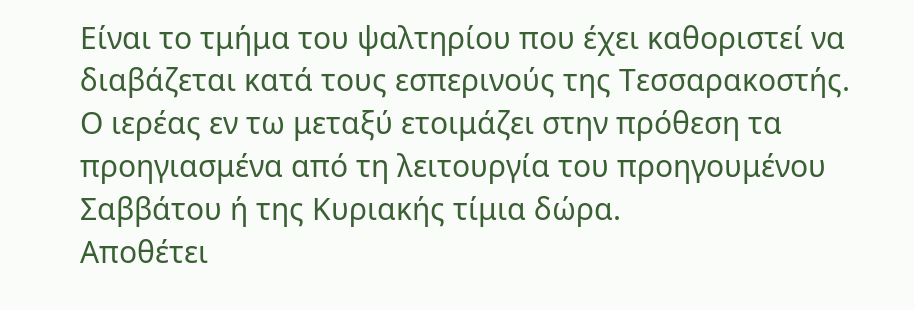Είναι το τμήμα του ψαλτηρίου που έχει καθοριστεί να διαβάζεται κατά τους εσπερινούς της Τεσσαρακοστής. Ο ιερέας εν τω μεταξύ ετοιμάζει στην πρόθεση τα προηγιασμένα από τη λειτουργία του προηγουμένου Σαββάτου ή της Κυριακής τίμια δώρα.
Αποθέτει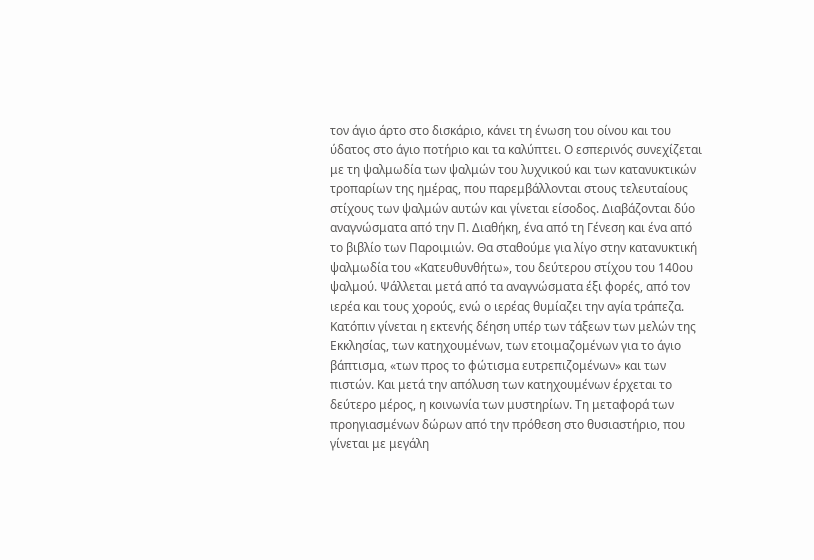τον άγιο άρτο στο δισκάριο, κάνει τη ένωση του οίνου και του ύδατος στο άγιο ποτήριο και τα καλύπτει. Ο εσπερινός συνεχίζεται με τη ψαλμωδία των ψαλμών του λυχνικού και των κατανυκτικών τροπαρίων της ημέρας, που παρεμβάλλονται στους τελευταίους στίχους των ψαλμών αυτών και γίνεται είσοδος. Διαβάζονται δύο αναγνώσματα από την Π. Διαθήκη, ένα από τη Γένεση και ένα από το βιβλίο των Παροιμιών. Θα σταθούμε για λίγο στην κατανυκτική ψαλμωδία του «Κατευθυνθήτω», του δεύτερου στίχου του 140ου ψαλμού. Ψάλλεται μετά από τα αναγνώσματα έξι φορές, από τον ιερέα και τους χορούς, ενώ ο ιερέας θυμίαζει την αγία τράπεζα.
Κατόπιν γίνεται η εκτενής δέηση υπέρ των τάξεων των μελών της Εκκλησίας, των κατηχουμένων, των ετοιμαζομένων για το άγιο βάπτισμα, «των προς το φώτισμα ευτρεπιζομένων» και των πιστών. Και μετά την απόλυση των κατηχουμένων έρχεται το δεύτερο μέρος, η κοινωνία των μυστηρίων. Τη μεταφορά των προηγιασμένων δώρων από την πρόθεση στο θυσιαστήριο, που γίνεται με μεγάλη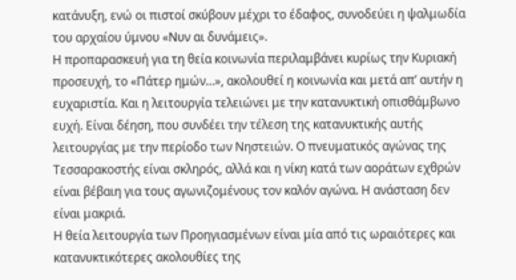κατάνυξη, ενώ οι πιστοί σκύβουν μέχρι το έδαφος, συνοδεύει η ψαλμωδία του αρχαίου ύμνου «Νυν αι δυνάμεις».
Η προπαρασκευή για τη θεία κοινωνία περιλαμβάνει κυρίως την Κυριακή προσευχή, το «Πάτερ ημών…», ακολουθεί η κοινωνία και μετά απ’ αυτήν η ευχαριστία. Και η λειτουργία τελειώνει με την κατανυκτική οπισθάμβωνο ευχή. Είναι δέηση, που συνδέει την τέλεση της κατανυκτικής αυτής λειτουργίας με την περίοδο των Νηστειών. Ο πνευματικός αγώνας της Τεσσαρακοστής είναι σκληρός, αλλά και η νίκη κατά των αοράτων εχθρών είναι βέβαιη για τους αγωνιζομένους τον καλόν αγώνα. Η ανάσταση δεν είναι μακριά.
Η θεία λειτουργία των Προηγιασμένων είναι μία από τις ωραιότερες και κατανυκτικότερες ακολουθίες της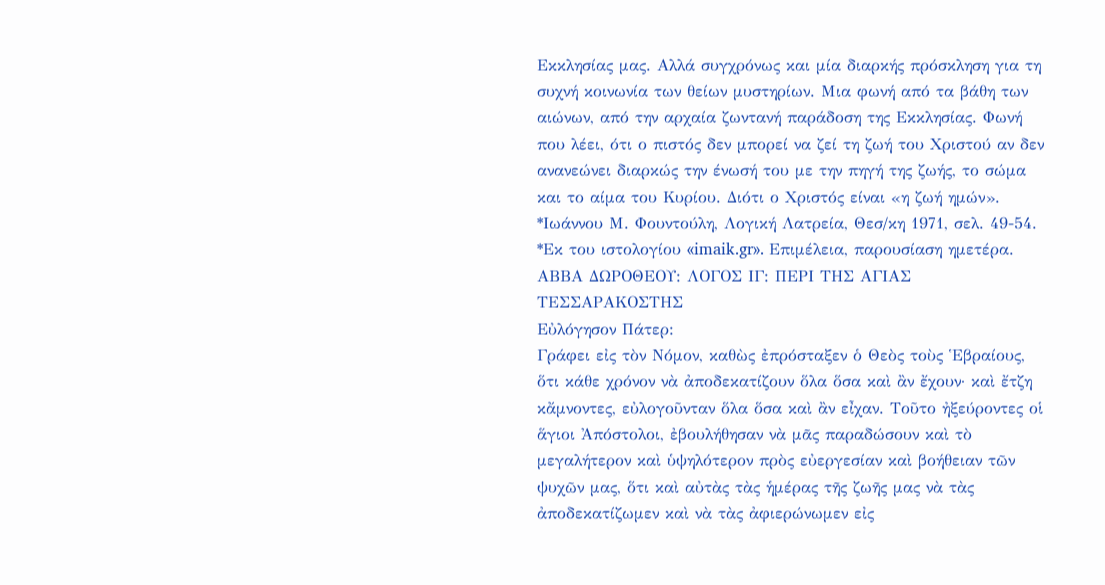Εκκλησίας μας. Αλλά συγχρόνως και μία διαρκής πρόσκληση για τη συχνή κοινωνία των θείων μυστηρίων. Μια φωνή από τα βάθη των αιώνων, από την αρχαία ζωντανή παράδοση της Εκκλησίας. Φωνή που λέει, ότι ο πιστός δεν μπορεί να ζεί τη ζωή του Χριστού αν δεν ανανεώνει διαρκώς την ένωσή του με την πηγή της ζωής, το σώμα και το αίμα του Κυρίου. Διότι ο Χριστός είναι «η ζωή ημών». *Ιωάννου Μ. Φουντούλη, Λογική Λατρεία, Θεσ/κη 1971, σελ. 49-54. *Εκ του ιστολογίου «imaik.gr». Επιμέλεια, παρουσίαση ημετέρα.
ΑΒΒΑ ΔΩΡΟΘΕΟΥ: ΛΟΓΟΣ ΙΓ: ΠΕΡΙ ΤΗΣ ΑΓΙΑΣ ΤΕΣΣΑΡΑΚΟΣΤΗΣ
Eὐλόγησον Πάτερ:
Γράφει εἰς τὸν Νόμον, καθὼς ἐπρόσταξεν ὁ Θεὸς τοὺς Ἑβραίους, ὅτι κάθε χρόνον νὰ ἀποδεκατίζουν ὅλα ὅσα καὶ ἂν ἔχουν· καὶ ἔτζη κἄμνοντες, εὐλογοῦνταν ὅλα ὅσα καὶ ἂν εἶχαν. Τοῦτο ἠξεύροντες οἱ ἅγιοι Ἀπόστολοι, ἐβουλήθησαν νὰ μᾶς παραδώσουν καὶ τὸ μεγαλήτερον καὶ ὑψηλότερον πρὸς εὐεργεσίαν καὶ βοήθειαν τῶν ψυχῶν μας, ὅτι καὶ αὐτὰς τὰς ἡμέρας τῆς ζωῆς μας νὰ τὰς ἀποδεκατίζωμεν καὶ νὰ τὰς ἀφιερώνωμεν εἰς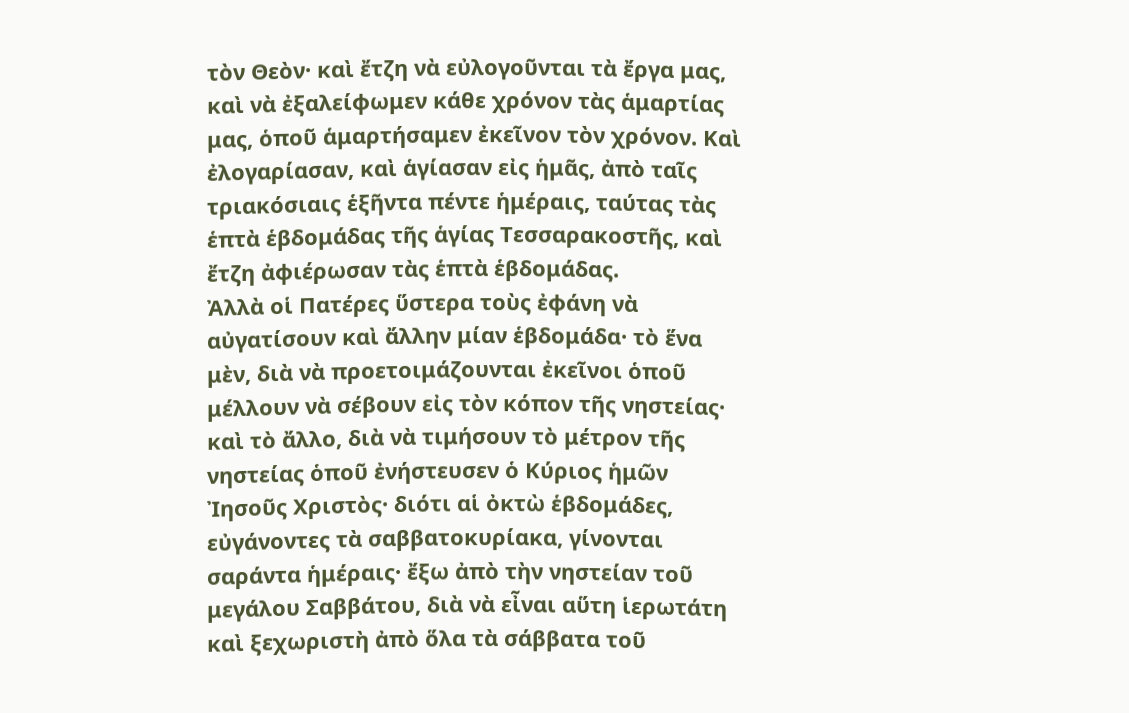τὸν Θεὸν· καὶ ἔτζη νὰ εὐλογοῦνται τὰ ἔργα μας, καὶ νὰ ἐξαλείφωμεν κάθε χρόνον τὰς ἁμαρτίας μας, ὁποῦ ἁμαρτήσαμεν ἐκεῖνον τὸν χρόνον. Καὶ ἐλογαρίασαν, καὶ ἁγίασαν εἰς ἡμᾶς, ἀπὸ ταῖς τριακόσιαις ἑξῆντα πέντε ἡμέραις, ταύτας τὰς ἑπτὰ ἑβδομάδας τῆς ἁγίας Τεσσαρακοστῆς, καὶ ἔτζη ἀφιέρωσαν τὰς ἑπτὰ ἑβδομάδας.
Ἀλλὰ οἱ Πατέρες ὕστερα τοὺς ἐφάνη νὰ αὐγατίσουν καὶ ἄλλην μίαν ἑβδομάδα· τὸ ἕνα μὲν, διὰ νὰ προετοιμάζουνται ἐκεῖνοι ὁποῦ μέλλουν νὰ σέβουν εἰς τὸν κόπον τῆς νηστείας· καὶ τὸ ἄλλο, διὰ νὰ τιμήσουν τὸ μέτρον τῆς νηστείας ὁποῦ ἐνήστευσεν ὁ Κύριος ἡμῶν Ἰησοῦς Χριστὸς· διότι αἱ ὀκτὼ ἑβδομάδες, εὐγάνοντες τὰ σαββατοκυρίακα, γίνονται σαράντα ἡμέραις· ἔξω ἀπὸ τὴν νηστείαν τοῦ μεγάλου Σαββάτου, διὰ νὰ εἶναι αὕτη ἱερωτάτη καὶ ξεχωριστὴ ἀπὸ ὅλα τὰ σάββατα τοῦ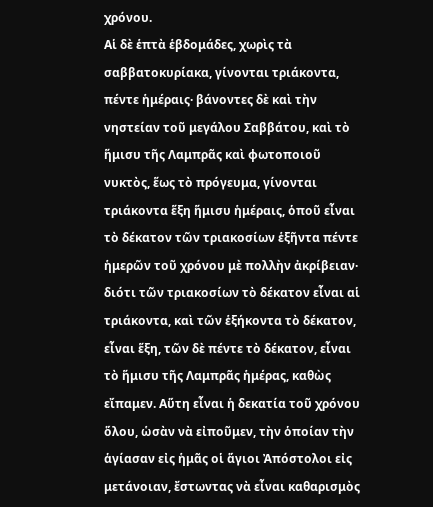χρόνου.
Αἱ δὲ ἑπτὰ ἑβδομάδες, χωρὶς τὰ σαββατοκυρίακα, γίνονται τριάκοντα, πέντε ἡμέραις· βάνοντες δὲ καὶ τὴν νηστείαν τοῦ μεγάλου Σαββάτου, καὶ τὸ ἥμισυ τῆς Λαμπρᾶς καὶ φωτοποιοῦ νυκτὸς, ἕως τὸ πρόγευμα, γίνονται τριάκοντα ἕξη ἥμισυ ἡμέραις, ὁποῦ εἶναι τὸ δέκατον τῶν τριακοσίων ἑξῆντα πέντε ἡμερῶν τοῦ χρόνου μὲ πολλὴν ἀκρίβειαν· διότι τῶν τριακοσίων τὸ δέκατον εἶναι αἱ τριάκοντα, καὶ τῶν ἑξήκοντα τὸ δέκατον, εἶναι ἕξη, τῶν δὲ πέντε τὸ δέκατον, εἶναι τὸ ἥμισυ τῆς Λαμπρᾶς ἡμέρας, καθὼς εἴπαμεν. Αὕτη εἶναι ἡ δεκατία τοῦ χρόνου ὅλου, ὡσὰν νὰ εἰποῦμεν, τὴν ὁποίαν τὴν ἁγίασαν εἰς ἡμᾶς οἱ ἅγιοι Ἀπόστολοι εἰς μετάνοιαν, ἔστωντας νὰ εἶναι καθαρισμὸς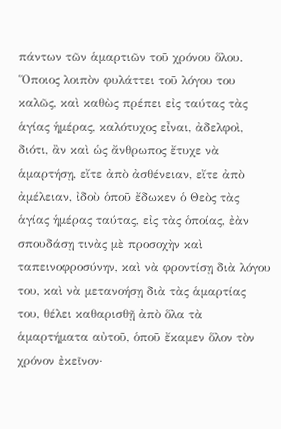πάντων τῶν ἁμαρτιῶν τοῦ χρόνου ὅλου.
Ὅποιος λοιπὸν φυλάττει τοῦ λόγου του καλῶς, καὶ καθὼς πρέπει εἰς ταύτας τὰς ἁγίας ἡμέρας, καλότυχος εἶναι, ἀδελφοὶ, διότι, ἂν καὶ ὡς ἄνθρωπος ἔτυχε νὰ ἁμαρτήσῃ, εἴτε ἀπὸ ἀσθένειαν, εἴτε ἀπὸ ἀμέλειαν, ἰδοὺ ὁποῦ ἔδωκεν ὁ Θεὸς τὰς ἁγίας ἡμέρας ταύτας, εἰς τὰς ὁποίας, ἐὰν σπουδάσῃ τινὰς μὲ προσοχὴν καὶ ταπεινοφροσύνην, καὶ νὰ φροντίσῃ διὰ λόγου του, καὶ νὰ μετανοήσῃ διὰ τὰς ἁμαρτίας του, θέλει καθαρισθῇ ἀπὸ ὅλα τὰ ἁμαρτήματα αὐτοῦ, ὁποῦ ἔκαμεν ὅλον τὸν χρόνον ἐκεῖνον·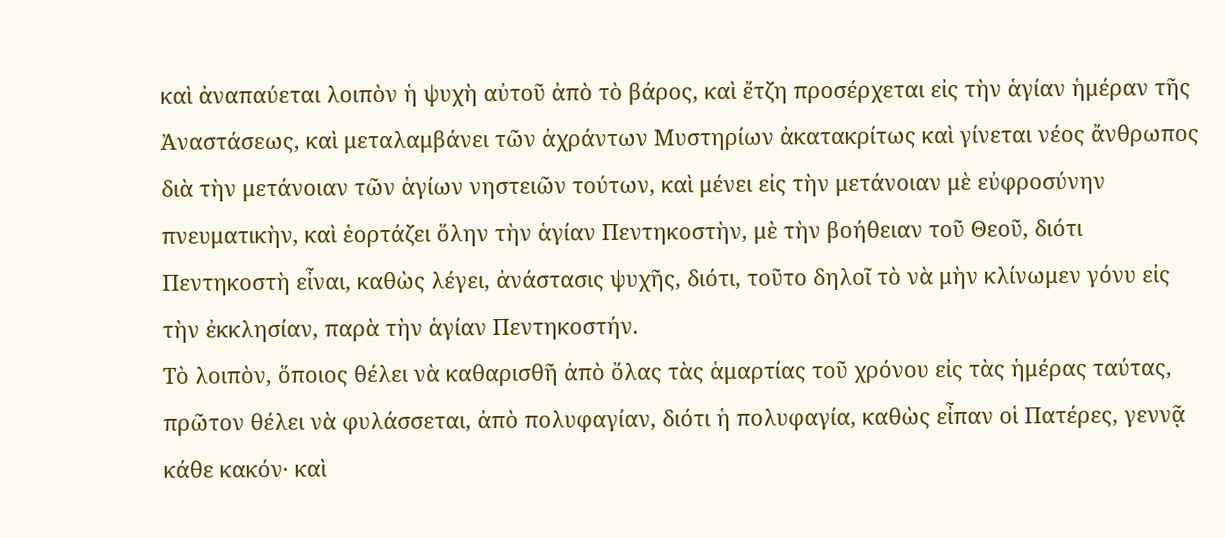καὶ ἀναπαύεται λοιπὸν ἡ ψυχὴ αὐτοῦ ἀπὸ τὸ βάρος, καὶ ἔτζη προσέρχεται εἰς τὴν ἁγίαν ἡμέραν τῆς Ἀναστάσεως, καὶ μεταλαμβάνει τῶν ἀχράντων Μυστηρίων ἀκατακρίτως καὶ γίνεται νέος ἄνθρωπος διὰ τὴν μετάνοιαν τῶν ἁγίων νηστειῶν τούτων, καὶ μένει εἰς τὴν μετάνοιαν μὲ εὐφροσύνην πνευματικὴν, καὶ ἑορτάζει ὅλην τὴν ἁγίαν Πεντηκοστὴν, μὲ τὴν βοήθειαν τοῦ Θεοῦ, διότι Πεντηκοστὴ εἶναι, καθὼς λέγει, ἀνάστασις ψυχῆς, διότι, τοῦτο δηλοῖ τὸ νὰ μὴν κλίνωμεν γόνυ εἰς τὴν ἐκκλησίαν, παρὰ τὴν ἁγίαν Πεντηκοστήν.
Τὸ λοιπὸν, ὅποιος θέλει νὰ καθαρισθῆ ἀπὸ ὅλας τὰς ἁμαρτίας τοῦ χρόνου εἰς τὰς ἡμέρας ταύτας, πρῶτον θέλει νὰ φυλάσσεται, ἀπὸ πολυφαγίαν, διότι ἡ πολυφαγία, καθὼς εἶπαν οἱ Πατέρες, γεννᾷ κάθε κακόν· καὶ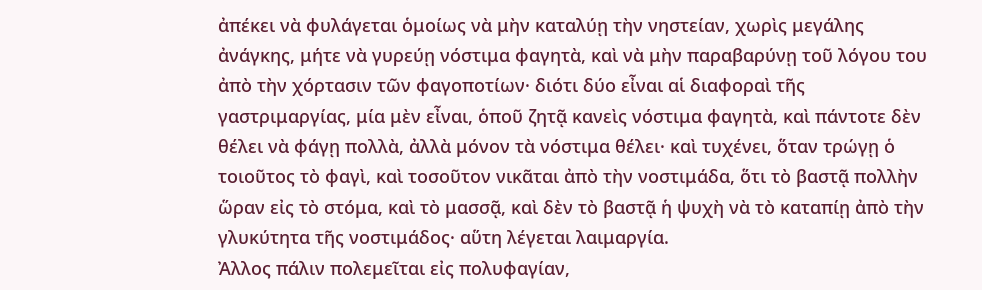ἀπέκει νὰ φυλάγεται ὁμοίως νὰ μὴν καταλύῃ τὴν νηστείαν, χωρὶς μεγάλης ἀνάγκης, μήτε νὰ γυρεύῃ νόστιμα φαγητὰ, καὶ νὰ μὴν παραβαρύνῃ τοῦ λόγου του ἀπὸ τὴν χόρτασιν τῶν φαγοποτίων· διότι δύο εἶναι αἱ διαφοραὶ τῆς γαστριμαργίας, μία μὲν εἶναι, ὁποῦ ζητᾷ κανεὶς νόστιμα φαγητὰ, καὶ πάντοτε δὲν θέλει νὰ φάγῃ πολλὰ, ἀλλὰ μόνον τὰ νόστιμα θέλει· καὶ τυχένει, ὅταν τρώγῃ ὁ τοιοῦτος τὸ φαγὶ, καὶ τοσοῦτον νικᾶται ἀπὸ τὴν νοστιμάδα, ὅτι τὸ βαστᾷ πολλὴν ὥραν εἰς τὸ στόμα, καὶ τὸ μασσᾷ, καὶ δὲν τὸ βαστᾷ ἡ ψυχὴ νὰ τὸ καταπίῃ ἀπὸ τὴν γλυκύτητα τῆς νοστιμάδος· αὕτη λέγεται λαιμαργία.
Ἀλλος πάλιν πολεμεῖται εἰς πολυφαγίαν,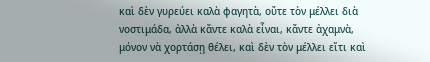καὶ δὲν γυρεύει καλὰ φαγητὰ, οὔτε τὸν μέλλει διὰ νοστιμάδα, ἀλλὰ κἄντε καλὰ εἶναι, κἄντε ἀχαμνὰ, μόνον νὰ χορτάσῃ θέλει, καὶ δὲν τὸν μέλλει εἴτι καὶ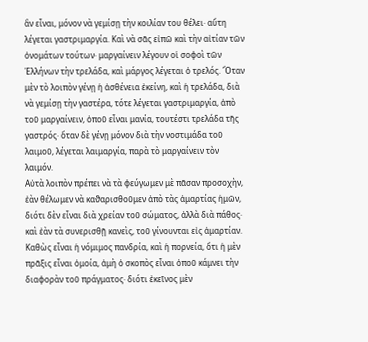ἂν εἶναι, μόνον νὰ γεμίσῃ τὴν κοιλίαν του θέλει· αὕτη λέγεται γαστριμαργία. Καὶ νὰ σᾶς εἰπῶ καὶ τὴν αἰτίαν τῶν ὀνομάτων τούτων· μαργαίνειν λέγουν οἱ σοφοὶ τῶν Ἑλλήνων τὴν τρελάδα, καὶ μάργος λέγεται ὁ τρελός. Ὅταν μὲν τὸ λοιπὸν γένῃ ἡ ἀσθένεια ἐκείνη, καὶ ἡ τρελάδα, διὰ νὰ γεμίσῃ τὴν γαστέρα, τότε λέγεται γαστριμαργία, ἀπὸ τοῦ μαργαίνειν, ὁποῦ εἶναι μανία, τουτέστι τρελάδα τῆς γαστρός· ὅταν δὲ γένῃ μόνον διὰ τὴν νοστιμάδα τοῦ λαιμοῦ, λέγεται λαιμαργία, παρὰ τὸ μαργαίνειν τὸν λαιμόν.
Αὐτὰ λοιπὸν πρέπει νὰ τὰ φεύγωμεν μὲ πᾶσαν προσοχὴν, ἐὰν θέλωμεν νὰ καϑαρισθοῦμεν ἀπὸ τὰς ἁμαρτίας ἡμῶν, διότι δὲν εἶναι διὰ χρείαν τοῦ σώματος, ἀλλὰ διὰ πάθος· καὶ ἐὰν τὰ συνερισθῇ κανεὶς, τοῦ γίνουνται εἰς ἁμαρτίαν. Καθὼς εἶναι ἡ νόμιμος πανδρία, καὶ ἡ πορνεία, ὅτι ἡ μὲν πρᾶξις εἶναι ὁμοία, ἀμὴ ὁ σκοπὸς εἶναι ὁποῦ κάμνει τὴν διαφορὰν τοῦ πράγματος· διότι ἐκεῖνος μὲν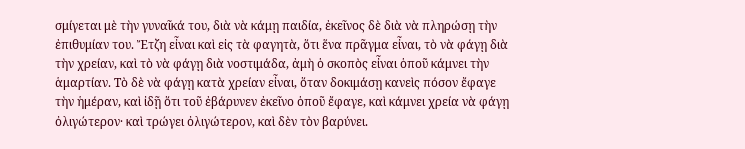σμίγεται μὲ τὴν γυναῖκά του, διὰ νὰ κάμῃ παιδία, ἐκεῖνος δὲ διὰ νὰ πληρώσῃ τὴν ἐπιθυμίαν του. Ἔτζη εἶναι καὶ εἰς τὰ φαγητὰ, ὅτι ἕνα πρᾶγμα εἶναι, τὸ νὰ φάγῃ διὰ τὴν χρείαν, καὶ τὸ νὰ φάγῃ διὰ νοστιμάδα, ἀμὴ ὁ σκοπὸς εἶναι ὁποῦ κάμνει τὴν ἁμαρτίαν. Τὸ δὲ νὰ φάγῃ κατὰ χρείαν εἶναι, ὅταν δοκιμάσῃ κανεὶς πόσον ἔφαγε τὴν ἡμέραν, καὶ ἰδῇ ὅτι τοῦ ἐβάρυνεν ἐκεῖνο ὁποῦ ἔφαγε, καὶ κάμνει χρεία νὰ φάγῃ ὀλιγώτερον· καὶ τρώγει ὀλιγώτερον, καὶ δὲν τὸν βαρύνει.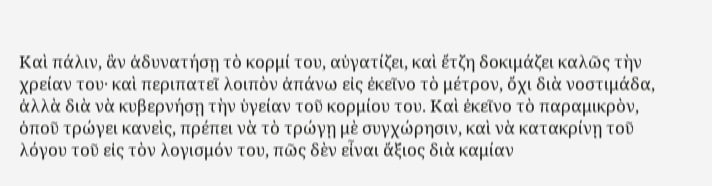Καὶ πάλιν, ἂν ἀδυνατήσῃ τὸ κορμί του, αὐγατίζει, καὶ ἔτζη δοκιμάζει καλῶς τὴν χρείαν του· καὶ περιπατεῖ λοιπὸν ἀπάνω εἰς ἐκεῖνο τὸ μέτρον, ὄχι διὰ νοστιμάδα, ἀλλὰ διὰ νὰ κυβερνήσῃ τὴν ὑγείαν τοῦ κορμίου του. Καὶ ἐκεῖνο τὸ παραμικρὸν, ὁποῦ τρώγει κανεὶς, πρέπει νὰ τὸ τρώγῃ μὲ συγχώρησιν, καὶ νὰ κατακρίνῃ τοῦ λόγου τοῦ εἰς τὸν λογισμόν του, πῶς δὲν εἶναι ἄξιος διὰ καμίαν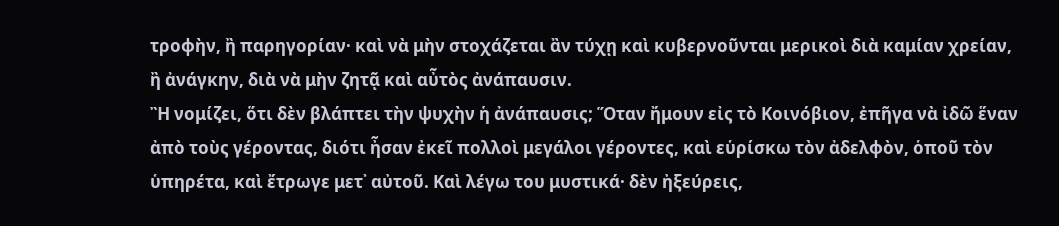τροφὴν, ἢ παρηγορίαν· καὶ νὰ μὴν στοχάζεται ἂν τύχῃ καὶ κυβερνοῦνται μερικοὶ διὰ καμίαν χρείαν, ἢ ἀνάγκην, διὰ νὰ μὴν ζητᾷ καὶ αὖτὸς ἀνάπαυσιν.
Ἢ νομίζει, ὅτι δὲν βλάπτει τὴν ψυχὴν ἡ ἀνάπαυσις; Ὅταν ἤμουν εἰς τὸ Κοινόβιον, ἐπῆγα νὰ ἰδῶ ἕναν ἀπὸ τοὺς γέροντας, διότι ἦσαν ἐκεῖ πολλοὶ μεγάλοι γέροντες, καὶ εὑρίσκω τὸν ἀδελφὸν, ὁποῦ τὸν ὑπηρέτα, καὶ ἔτρωγε μετ᾿ αὐτοῦ. Καὶ λέγω του μυστικά· δὲν ἠξεύρεις,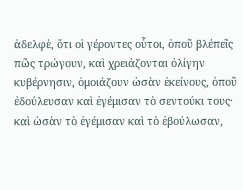ἀδελφὲ, ὅτι οἱ γέροντες οὗτοι, ὁποῦ βλέπεῖς πῶς τρώγουν, καὶ χρειάζονται ὀλίγην κυβέρνησιν, ὁμοιάζουν ὡσὰν ἐκείνους, ὁποῦ ἐδούλευσαν καὶ ἐγέμισαν τὸ σεντούκι τους· καὶ ὡσὰν τὸ ἐγέμισαν καὶ τὸ ἐβούλωσαν,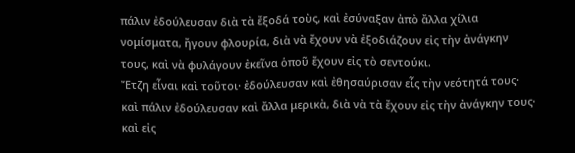πάλιν ἐδούλευσαν διὰ τὰ ἔξοδά τοὺς, καὶ ἐσύναξαν ἀπὸ ἄλλα χίλια νομίσματα, ἤγουν φλουρία, διὰ νὰ ἔχουν νὰ ἐξοδιάζουν εἰς τὴν ἀνάγκην τους, καὶ νὰ φυλάγουν ἐκεῖνα ὁποῦ ἔχουν εἰς τὸ σεντούκι.
Ἔτζη εἶναι καὶ τοῦτοι· ἐδούλευσαν καὶ ἐθησαύρισαν εἷς τὴν νεότητά τους· καὶ πάλιν ἐδούλευσαν καὶ ἄλλα μερικὰ, διὰ νὰ τὰ ἔχουν εἰς τὴν ἀνάγκην τους· καὶ εἰς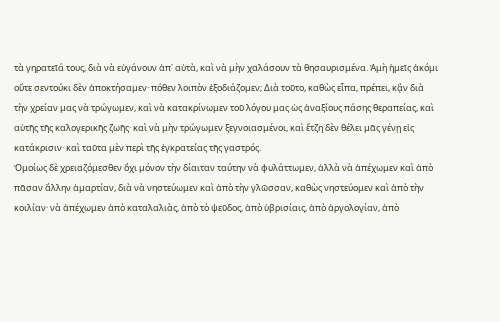τὰ γηρατεῖά τους, διὰ νὰ εὐγάνουν ἀπ᾿ αὐτὰ, καὶ νὰ μὴν χαλάσουν τὰ θησαυρισμένα. Ἀμὴ ἡμεῖς ἀκόμι οὔτε σεντούκι δὲν ἀποκτήσαμεν· πόθεν λοιπὸν ἐξοδιάζομεν; Διὰ τοῦτο, καθὼς εἶπα, πρέπει, κᾃν διὰ τὴν χρείαν μας νὰ τρώγωμεν, καὶ νὰ κατακρίνωμεν τοῦ λόγου μας ὡς ἀναξίους πάσης θεραπείας, καὶ αὐτῆς τῆς καλογερικῆς ζωῆς· καὶ νὰ μὴν τρώγωμεν ξεγνοιασμένοι, καὶ ἔτζη δὲν θέλει μᾶς γένῃ εἰς κατάκρισιν· καὶ ταῦτα μὲν περὶ τῆς ἐγκρατείας τῆς γαστρός.
Ὁμοίως δὲ χρειαζόμεσθεν ὄχι μόνον τὴν δίαιταν ταύτην νὰ φυλάττωμεν, ἀλλὰ νὰ ἀπέχωμεν καὶ ἀπὸ πᾶσαν ἄλλην ἁμαρτίαν, διὰ νὰ νηστεύωμεν καὶ ἀπὸ τὴν γλῶσσαν, καθὼς νηστεύομεν καὶ ἀπὸ τὴν κοιλίαν· νὰ ἀπέχωμεν ἀπὸ καταλαλιὰς, ἀπὸ τὸ ψεῦδος, ἀπὸ ὑβρισίαις, ἀπὸ ἀργολογίαν, ἀπὸ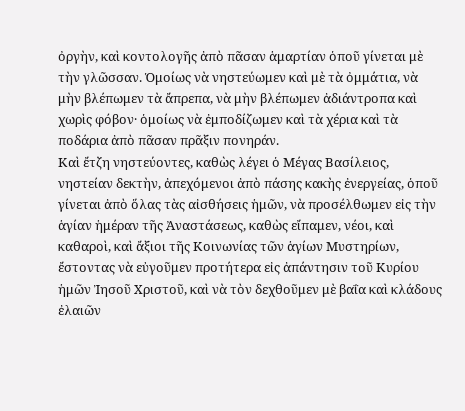ὀργὴν, καὶ κοντολογῆς ἀπὸ πᾶσαν ἁμαρτίαν ὁποῦ γίνεται μὲ τὴν γλῶσσαν. Ὁμοίως νὰ νηστεύωμεν καὶ μὲ τὰ ὀμμάτια, νὰ μὴν βλέπωμεν τὰ ἄπρεπα, νὰ μὴν βλέπωμεν ἀδιάντροπα καὶ χωρὶς φόβον· ὁμοίως νὰ ἐμποδίζωμεν καὶ τὰ χέρια καὶ τὰ ποδάρια ἀπὸ πᾶσαν πρᾶξιν πονηράν.
Καὶ ἔτζη νηστεύοντες, καθὼς λέγει ὁ Μέγας Βασίλειος, νηστείαν δεκτὴν, ἀπεχόμενοι ἀπὸ πάσης κακὴς ἐνεργείας, ὁποῦ γίνεται ἀπὸ ὅλας τὰς αἰσθήσεις ἡμῶν, νὰ προσέλθωμεν εἰς τὴν ἁγίαν ἡμέραν τῆς Ἀναστάσεως, καθὼς εἴπαμεν, νέοι, καὶ καθαροὶ, καὶ ἄξιοι τῆς Κοινωνίας τῶν ἁγίων Μυστηρίων, ἔστοντας νὰ εὐγοῦμεν προτήτερα εἰς ἀπάντησιν τοῦ Κυρίου ἡμῶν Ἰησοῦ Χριστοῦ, καὶ νὰ τὸν δεχθοῦμεν μὲ βαΐα καὶ κλάδους ἐλαιῶν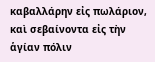καβαλλάρην εἰς πωλάριον, καὶ σεβαίνοντα εἰς τὴν ἁγίαν πόλιν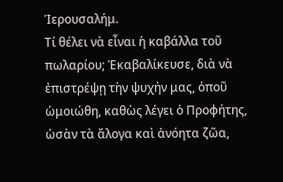Ἱερουσαλήμ.
Τί θέλει νὰ εἶναι ἡ καβάλλα τοῦ πωλαρίου; Ἐκαβαλίκευσε, διὰ νὰ ἐπιστρέψῃ τὴν ψυχήν μας, ὁποῦ ὡμοιώθη, καθὼς λέγει ὁ Προφήτης, ὡσὰν τὰ ἄλογα καὶ ἀνόητα ζῶα,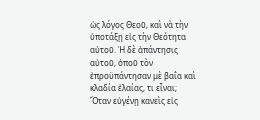ὡς λόγος Θεοῦ, καὶ νὰ τὴν ὑποτάξῃ εἰς τὴν Θεότητα αὐτοῦ. Ἡ δὲ ἀπάντησις αὐτοῦ, ὁποῦ τὸν ἐπροϋπάντησαν μὲ βαΐα καὶ κλαδία ἐλαίας, τι εἶναι; Ὅταν εὐγένῃ κανεὶς εἰς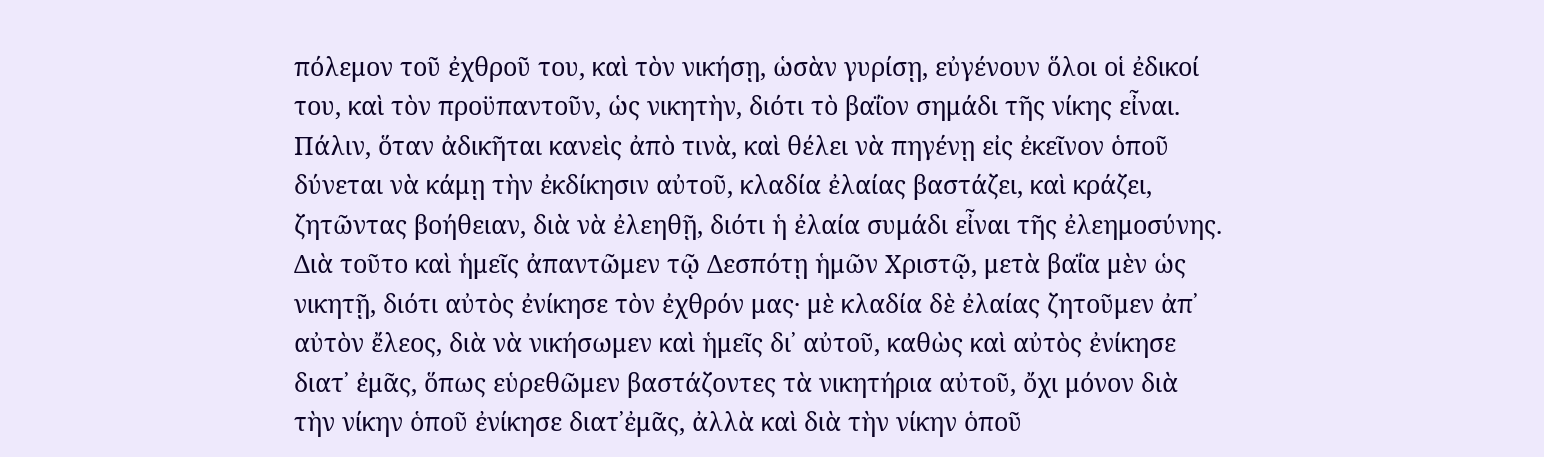πόλεμον τοῦ ἐχθροῦ του, καὶ τὸν νικήσῃ, ὡσὰν γυρίσῃ, εὐγένουν ὅλοι οἱ ἐδικοί του, καὶ τὸν προϋπαντοῦν, ὡς νικητὴν, διότι τὸ βαΐον σημάδι τῆς νίκης εἶναι.
Πάλιν, ὅταν ἀδικῆται κανεὶς ἀπὸ τινὰ, καὶ θέλει νὰ πηγένῃ εἰς ἐκεῖνον ὁποῦ δύνεται νὰ κάμῃ τὴν ἐκδίκησιν αὐτοῦ, κλαδία ἐλαίας βαστάζει, καὶ κράζει, ζητῶντας βοήθειαν, διὰ νὰ ἐλεηθῇ, διότι ἡ ἐλαία συμάδι εἶναι τῆς ἐλεημοσύνης. Διὰ τοῦτο καὶ ἡμεῖς ἀπαντῶμεν τῷ Δεσπότῃ ἡμῶν Χριστῷ, μετὰ βαΐα μὲν ὡς νικητῇ, διότι αὐτὸς ἐνίκησε τὸν ἐχθρόν μας· μὲ κλαδία δὲ ἐλαίας ζητοῦμεν ἀπ᾿ αὐτὸν ἔλεος, διὰ νὰ νικήσωμεν καὶ ἡμεῖς δι᾿ αὐτοῦ, καθὼς καὶ αὐτὸς ἐνίκησε διατ᾽ ἐμᾶς, ὅπως εὑρεθῶμεν βαστάζοντες τὰ νικητήρια αὐτοῦ, ὄχι μόνον διὰ τὴν νίκην ὁποῦ ἐνίκησε διατ᾽ἐμᾶς, ἀλλὰ καὶ διὰ τὴν νίκην ὁποῦ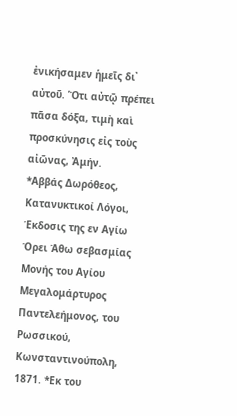ἐνικήσαμεν ἡμεῖς δι᾿ αὐτοῦ. Ὅτι αὐτῷ πρέπει πᾶσα δόξα, τιμὴ καὶ προσκύνησις εἰς τοὺς αἰῶνας, Ἀμήν.
*Αββάς Δωρόθεος, Κατανυκτικοί Λόγοι, Έκδοσις της εν Αγίω Όρει Άθω σεβασμίας Μονής του Αγίου Μεγαλομάρτυρος Παντελεήμονος, του Ρωσσικού, Κωνσταντινούπολη, 1871. *Εκ του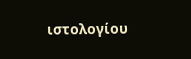ιστολογίου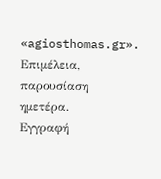«agiosthomas.gr». Επιμέλεια, παρουσίαση ημετέρα.
Εγγραφή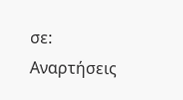σε:
Αναρτήσεις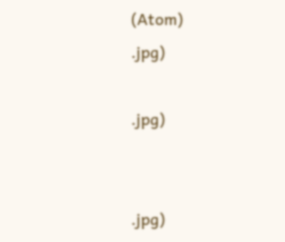(Atom)
.jpg)

.jpg)


.jpg)